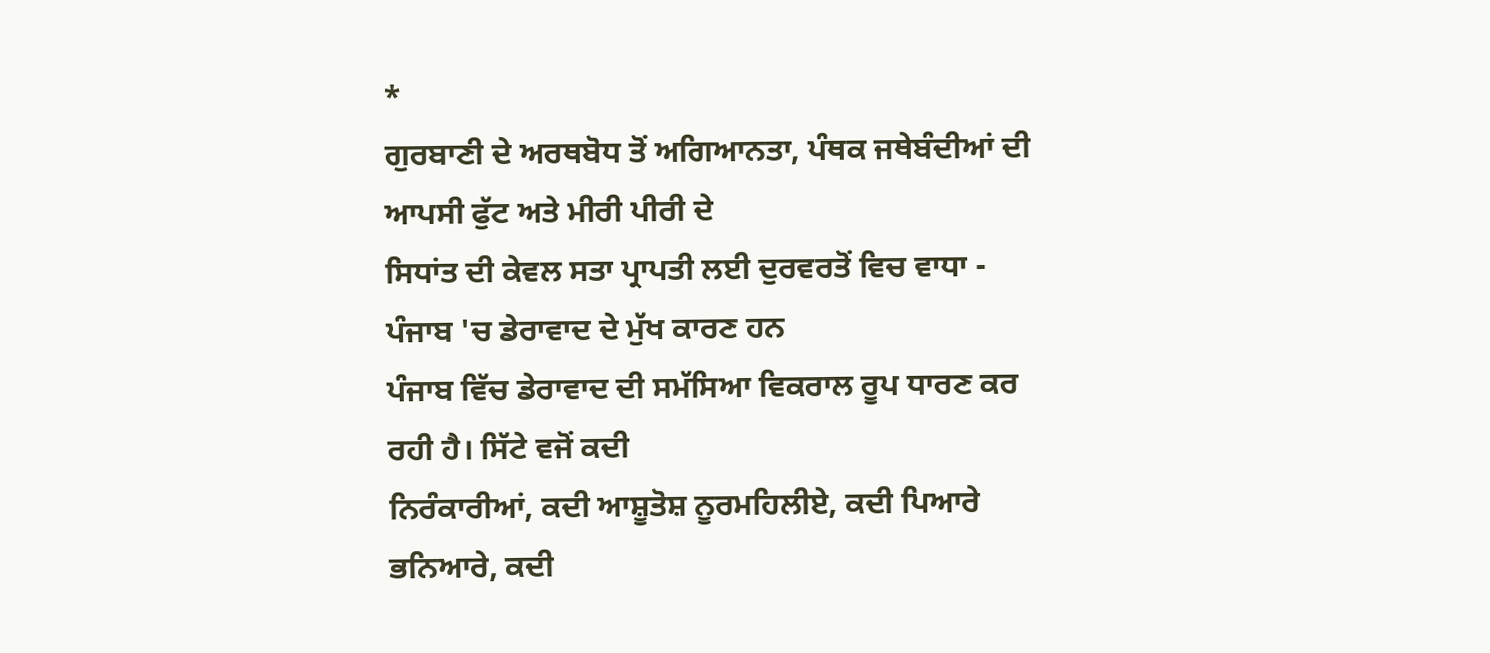*
ਗੁਰਬਾਣੀ ਦੇ ਅਰਥਬੋਧ ਤੋਂ ਅਗਿਆਨਤਾ, ਪੰਥਕ ਜਥੇਬੰਦੀਆਂ ਦੀ ਆਪਸੀ ਫੁੱਟ ਅਤੇ ਮੀਰੀ ਪੀਰੀ ਦੇ
ਸਿਧਾਂਤ ਦੀ ਕੇਵਲ ਸਤਾ ਪ੍ਰਾਪਤੀ ਲਈ ਦੁਰਵਰਤੋਂ ਵਿਚ ਵਾਧਾ -
ਪੰਜਾਬ 'ਚ ਡੇਰਾਵਾਦ ਦੇ ਮੁੱਖ ਕਾਰਣ ਹਨ
ਪੰਜਾਬ ਵਿੱਚ ਡੇਰਾਵਾਦ ਦੀ ਸਮੱਸਿਆ ਵਿਕਰਾਲ ਰੂਪ ਧਾਰਣ ਕਰ ਰਹੀ ਹੈ। ਸਿੱਟੇ ਵਜੋਂ ਕਦੀ
ਨਿਰੰਕਾਰੀਆਂ, ਕਦੀ ਆਸ਼ੂਤੋਸ਼ ਨੂਰਮਹਿਲੀਏ, ਕਦੀ ਪਿਆਰੇ ਭਨਿਆਰੇ, ਕਦੀ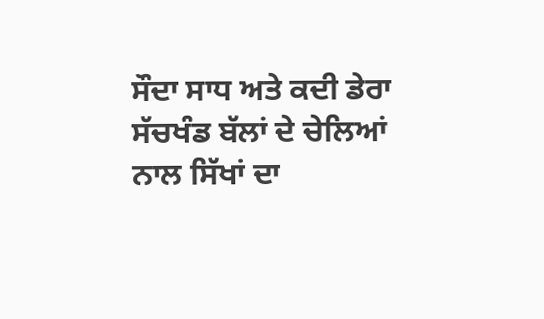ਸੌਦਾ ਸਾਧ ਅਤੇ ਕਦੀ ਡੇਰਾ
ਸੱਚਖੰਡ ਬੱਲਾਂ ਦੇ ਚੇਲਿਆਂ ਨਾਲ ਸਿੱਖਾਂ ਦਾ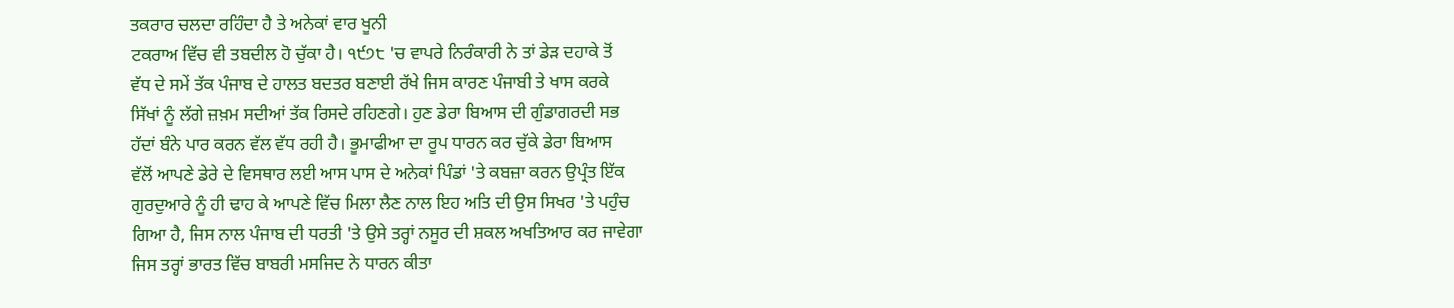ਤਕਰਾਰ ਚਲਦਾ ਰਹਿੰਦਾ ਹੈ ਤੇ ਅਨੇਕਾਂ ਵਾਰ ਖੂਨੀ
ਟਕਰਾਅ ਵਿੱਚ ਵੀ ਤਬਦੀਲ ਹੋ ਚੁੱਕਾ ਹੈ। ੧੯੭੮ 'ਚ ਵਾਪਰੇ ਨਿਰੰਕਾਰੀ ਨੇ ਤਾਂ ਡੇੜ ਦਹਾਕੇ ਤੋਂ
ਵੱਧ ਦੇ ਸਮੇਂ ਤੱਕ ਪੰਜਾਬ ਦੇ ਹਾਲਤ ਬਦਤਰ ਬਣਾਈ ਰੱਖੇ ਜਿਸ ਕਾਰਣ ਪੰਜਾਬੀ ਤੇ ਖਾਸ ਕਰਕੇ
ਸਿੱਖਾਂ ਨੂੰ ਲੱਗੇ ਜ਼ਖ਼ਮ ਸਦੀਆਂ ਤੱਕ ਰਿਸਦੇ ਰਹਿਣਗੇ। ਹੁਣ ਡੇਰਾ ਬਿਆਸ ਦੀ ਗੁੰਡਾਗਰਦੀ ਸਭ
ਹੱਦਾਂ ਬੰਨੇ ਪਾਰ ਕਰਨ ਵੱਲ ਵੱਧ ਰਹੀ ਹੈ। ਭੂਮਾਫੀਆ ਦਾ ਰੂਪ ਧਾਰਨ ਕਰ ਚੁੱਕੇ ਡੇਰਾ ਬਿਆਸ
ਵੱਲੋਂ ਆਪਣੇ ਡੇਰੇ ਦੇ ਵਿਸਥਾਰ ਲਈ ਆਸ ਪਾਸ ਦੇ ਅਨੇਕਾਂ ਪਿੰਡਾਂ 'ਤੇ ਕਬਜ਼ਾ ਕਰਨ ਉਪ੍ਰੰਤ ਇੱਕ
ਗੁਰਦੁਆਰੇ ਨੂੰ ਹੀ ਢਾਹ ਕੇ ਆਪਣੇ ਵਿੱਚ ਮਿਲਾ ਲੈਣ ਨਾਲ ਇਹ ਅਤਿ ਦੀ ਉਸ ਸਿਖਰ 'ਤੇ ਪਹੁੰਚ
ਗਿਆ ਹੈ, ਜਿਸ ਨਾਲ ਪੰਜਾਬ ਦੀ ਧਰਤੀ 'ਤੇ ਉਸੇ ਤਰ੍ਹਾਂ ਨਸੂਰ ਦੀ ਸ਼ਕਲ ਅਖਤਿਆਰ ਕਰ ਜਾਵੇਗਾ
ਜਿਸ ਤਰ੍ਹਾਂ ਭਾਰਤ ਵਿੱਚ ਬਾਬਰੀ ਮਸਜਿਦ ਨੇ ਧਾਰਨ ਕੀਤਾ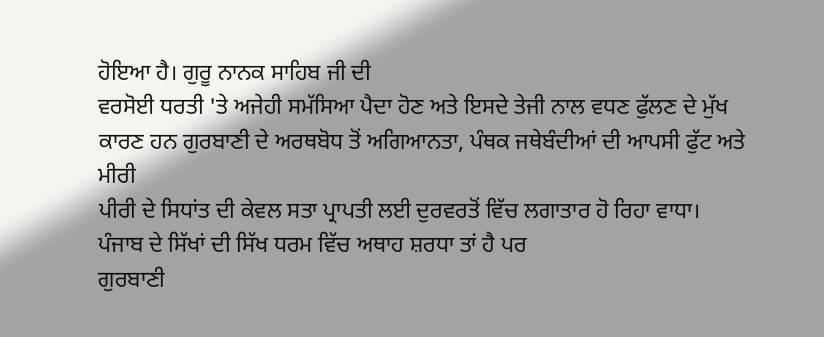ਹੋਇਆ ਹੈ। ਗੁਰੂ ਨਾਨਕ ਸਾਹਿਬ ਜੀ ਦੀ
ਵਰਸੋਈ ਧਰਤੀ 'ਤੇ ਅਜੇਹੀ ਸਮੱਸਿਆ ਪੈਦਾ ਹੋਣ ਅਤੇ ਇਸਦੇ ਤੇਜੀ ਨਾਲ ਵਧਣ ਫੁੱਲਣ ਦੇ ਮੁੱਖ
ਕਾਰਣ ਹਨ ਗੁਰਬਾਣੀ ਦੇ ਅਰਥਬੋਧ ਤੋਂ ਅਗਿਆਨਤਾ, ਪੰਥਕ ਜਥੇਬੰਦੀਆਂ ਦੀ ਆਪਸੀ ਫੁੱਟ ਅਤੇ ਮੀਰੀ
ਪੀਰੀ ਦੇ ਸਿਧਾਂਤ ਦੀ ਕੇਵਲ ਸਤਾ ਪ੍ਰਾਪਤੀ ਲਈ ਦੁਰਵਰਤੋਂ ਵਿੱਚ ਲਗਾਤਾਰ ਹੋ ਰਿਹਾ ਵਾਧਾ।
ਪੰਜਾਬ ਦੇ ਸਿੱਖਾਂ ਦੀ ਸਿੱਖ ਧਰਮ ਵਿੱਚ ਅਥਾਹ ਸ਼ਰਧਾ ਤਾਂ ਹੈ ਪਰ
ਗੁਰਬਾਣੀ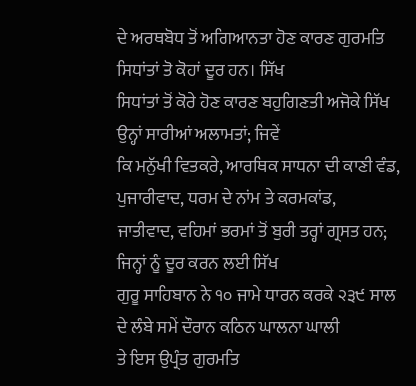ਦੇ ਅਰਥਬੋਧ ਤੋਂ ਅਗਿਆਨਤਾ ਹੋਣ ਕਾਰਣ ਗੁਰਮਤਿ ਸਿਧਾਂਤਾਂ ਤੋ ਕੋਹਾਂ ਦੂਰ ਹਨ। ਸਿੱਖ
ਸਿਧਾਂਤਾਂ ਤੋਂ ਕੋਰੇ ਹੋਣ ਕਾਰਣ ਬਹੁਗਿਣਤੀ ਅਜੋਕੇ ਸਿੱਖ ਉਨ੍ਹਾਂ ਸਾਰੀਆਂ ਅਲਾਮਤਾਂ; ਜਿਵੇਂ
ਕਿ ਮਨੁੱਖੀ ਵਿਤਕਰੇ, ਆਰਥਿਕ ਸਾਧਨਾ ਦੀ ਕਾਣੀ ਵੰਡ, ਪੁਜਾਰੀਵਾਦ, ਧਰਮ ਦੇ ਨਾਂਮ ਤੇ ਕਰਮਕਾਂਡ,
ਜਾਤੀਵਾਦ, ਵਹਿਮਾਂ ਭਰਮਾਂ ਤੋਂ ਬੁਰੀ ਤਰ੍ਹਾਂ ਗ੍ਰਸਤ ਹਨ; ਜਿਨ੍ਹਾਂ ਨੂੰ ਦੂਰ ਕਰਨ ਲਈ ਸਿੱਖ
ਗੁਰੂ ਸਾਹਿਬਾਨ ਨੇ ੧੦ ਜਾਮੇ ਧਾਰਨ ਕਰਕੇ ੨੩੯ ਸਾਲ ਦੇ ਲੰਬੇ ਸਮੇਂ ਦੌਰਾਨ ਕਠਿਨ ਘਾਲਨਾ ਘਾਲੀ
ਤੇ ਇਸ ਉਪ੍ਰੰਤ ਗੁਰਮਤਿ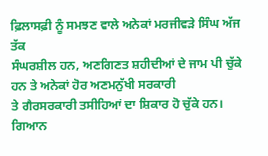ਫ਼ਿਲਾਸਫ਼ੀ ਨੂੰ ਸਮਝਣ ਵਾਲੇ ਅਨੇਕਾਂ ਮਰਜੀਵੜੇ ਸਿੰਘ ਅੱਜ ਤੱਕ
ਸੰਘਰਸ਼ੀਲ ਹਨ, ਅਣਗਿਣਤ ਸ਼ਹੀਦੀਆਂ ਦੇ ਜਾਮ ਪੀ ਚੁੱਕੇ ਹਨ ਤੇ ਅਨੇਕਾਂ ਹੋਰ ਅਣਮਨੁੱਖੀ ਸਰਕਾਰੀ
ਤੇ ਗੈਰਸਰਕਾਰੀ ਤਸੀਹਿਆਂ ਦਾ ਸ਼ਿਕਾਰ ਹੋ ਚੁੱਕੇ ਹਨ। ਗਿਆਨ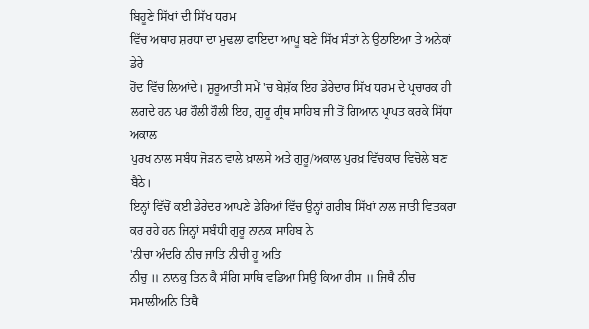ਬਿਹੂਣੇ ਸਿੱਖਾਂ ਦੀ ਸਿੱਖ ਧਰਮ
ਵਿੱਚ ਅਥਾਹ ਸ਼ਰਧਾ ਦਾ ਮੁਢਲਾ ਫਾਇਦਾ ਆਪੂ ਬਣੇ ਸਿੱਖ ਸੰਤਾਂ ਨੇ ਉਠਾਇਆ ਤੇ ਅਨੇਕਾਂ ਡੇਰੇ
ਹੋਂਦ ਵਿੱਚ ਲਿਆਂਦੇ। ਸ਼ੁਰੂਆਤੀ ਸਮੇਂ 'ਚ ਬੇਸ਼ੱਕ ਇਹ ਡੇਰੇਦਾਰ ਸਿੱਖ ਧਰਮ ਦੇ ਪ੍ਰਚਾਰਕ ਹੀ
ਲਗਦੇ ਹਨ ਪਰ ਹੌਲੀ ਹੌਲੀ ਇਹ, ਗੁਰੂ ਗ੍ਰੰਥ ਸਾਹਿਬ ਜੀ ਤੋਂ ਗਿਆਨ ਪ੍ਰਾਪਤ ਕਰਕੇ ਸਿੱਧਾ ਅਕਾਲ
ਪੁਰਖ ਨਾਲ ਸਬੰਧ ਜੋੜਨ ਵਾਲੇ ਖ਼ਾਲਸੇ ਅਤੇ ਗੁਰੂ/ਅਕਾਲ ਪੁਰਖ਼ ਵਿੱਚਕਾਰ ਵਿਚੋਲੇ ਬਣ ਬੈਠੇ।
ਇਨ੍ਹਾਂ ਵਿੱਚੋਂ ਕਈ ਡੇਰੇਦਰ ਆਪਣੇ ਡੇਰਿਆਂ ਵਿੱਚ ਉਨ੍ਹਾਂ ਗਰੀਬ ਸਿੱਖਾਂ ਨਾਲ ਜਾਤੀ ਵਿਤਕਰਾ
ਕਰ ਰਹੇ ਹਨ ਜਿਨ੍ਹਾਂ ਸਬੰਧੀ ਗੁਰੂ ਨਾਨਕ ਸਾਹਿਬ ਨੇ
'ਨੀਚਾ ਅੰਦਰਿ ਨੀਚ ਜਾਤਿ ਨੀਚੀ ਹੂ ਅਤਿ
ਨੀਚੁ ॥ ਨਾਨਕੁ ਤਿਨ ਕੈ ਸੰਗਿ ਸਾਥਿ ਵਡਿਆ ਸਿਉ ਕਿਆ ਰੀਸ ॥ ਜਿਥੈ ਨੀਚ ਸਮਾਲੀਅਨਿ ਤਿਥੈ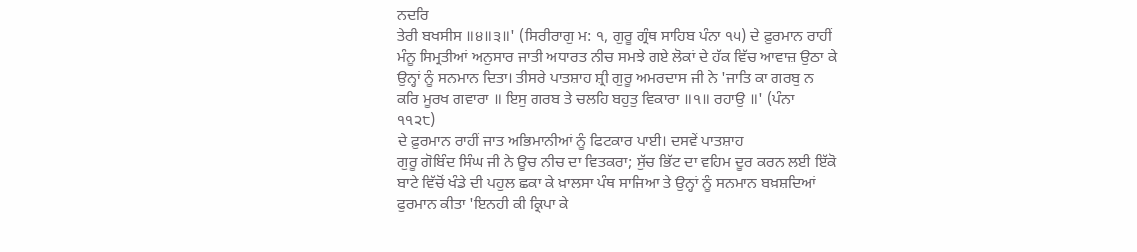ਨਦਰਿ
ਤੇਰੀ ਬਖਸੀਸ ॥੪॥੩॥' (ਸਿਰੀਰਾਗੁ ਮ: ੧, ਗੁਰੂ ਗ੍ਰੰਥ ਸਾਹਿਬ ਪੰਨਾ ੧੫) ਦੇ ਫ਼ੁਰਮਾਨ ਰਾਹੀਂ
ਮੰਨੂ ਸਿਮ੍ਰਤੀਆਂ ਅਨੁਸਾਰ ਜਾਤੀ ਅਧਾਰਤ ਨੀਚ ਸਮਝੇ ਗਏ ਲੋਕਾਂ ਦੇ ਹੱਕ ਵਿੱਚ ਆਵਾਜ਼ ਉਠਾ ਕੇ
ਉਨ੍ਹਾਂ ਨੂੰ ਸਨਮਾਨ ਦਿਤਾ। ਤੀਸਰੇ ਪਾਤਸ਼ਾਹ ਸ਼੍ਰੀ ਗੁਰੂ ਅਮਰਦਾਸ ਜੀ ਨੇ 'ਜਾਤਿ ਕਾ ਗਰਬੁ ਨ
ਕਰਿ ਮੂਰਖ ਗਵਾਰਾ ॥ ਇਸੁ ਗਰਬ ਤੇ ਚਲਹਿ ਬਹੁਤੁ ਵਿਕਾਰਾ ॥੧॥ ਰਹਾਉ ॥' (ਪੰਨਾ
੧੧੨੮)
ਦੇ ਫ਼ੁਰਮਾਨ ਰਾਹੀਂ ਜਾਤ ਅਭਿਮਾਨੀਆਂ ਨੂੰ ਫਿਟਕਾਰ ਪਾਈ। ਦਸਵੇਂ ਪਾਤਸ਼ਾਹ
ਗੁਰੂ ਗੋਬਿੰਦ ਸਿੰਘ ਜੀ ਨੇ ਊਚ ਨੀਚ ਦਾ ਵਿਤਕਰਾ; ਸੁੱਚ ਭਿੱਟ ਦਾ ਵਹਿਮ ਦੂਰ ਕਰਨ ਲਈ ਇੱਕੋ
ਬਾਟੇ ਵਿੱਚੋਂ ਖੰਡੇ ਦੀ ਪਹੁਲ ਛਕਾ ਕੇ ਖ਼ਾਲਸਾ ਪੰਥ ਸਾਜਿਆ ਤੇ ਉਨ੍ਹਾਂ ਨੂੰ ਸਨਮਾਨ ਬਖ਼ਸ਼ਦਿਆਂ
ਫੁਰਮਾਨ ਕੀਤਾ 'ਇਨਹੀ ਕੀ ਕ੍ਰਿਪਾ ਕੇ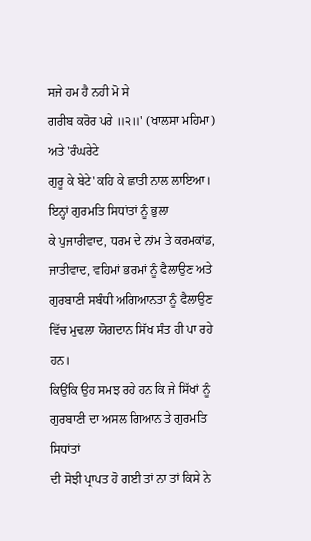ਸਜੇ ਹਮ ਹੈ ਨਹੀ ਮੋ ਸੇ
ਗਰੀਬ ਕਰੋਰ ਪਰੇ ॥੨॥' (ਖਾਲਸਾ ਮਹਿਮਾ) ਅਤੇ 'ਰੰਘਰੇਟੇ
ਗੁਰੂ ਕੇ ਬੇਟੇ' ਕਹਿ ਕੇ ਛਾਤੀ ਨਾਲ ਲਾਇਆ। ਇਨ੍ਹਾਂ ਗੁਰਮਤਿ ਸਿਧਾਂਤਾਂ ਨੂੰ ਭੁਲਾ
ਕੇ ਪੁਜਾਰੀਵਾਦ, ਧਰਮ ਦੇ ਨਾਂਮ ਤੇ ਕਰਮਕਾਂਡ, ਜਾਤੀਵਾਦ, ਵਹਿਮਾਂ ਭਰਮਾਂ ਨੂੰ ਫੈਲਾਉਣ ਅਤੇ
ਗੁਰਬਾਣੀ ਸਬੰਧੀ ਅਗਿਆਨਤਾ ਨੂੰ ਫੈਲਾਉਣ ਵਿੱਚ ਮੁਢਲਾ ਯੋਗਦਾਨ ਸਿੱਖ ਸੰਤ ਹੀ ਪਾ ਰਹੇ ਹਨ।
ਕਿਉਂਕਿ ਉਹ ਸਮਝ ਰਹੇ ਹਨ ਕਿ ਜੇ ਸਿੱਖਾਂ ਨੂੰ ਗੁਰਬਾਣੀ ਦਾ ਅਸਲ ਗਿਆਨ ਤੇ ਗੁਰਮਤਿ ਸਿਧਾਂਤਾਂ
ਦੀ ਸੋਝੀ ਪ੍ਰਾਪਤ ਹੋ ਗਈ ਤਾਂ ਨਾ ਤਾਂ ਕਿਸੇ ਨੇ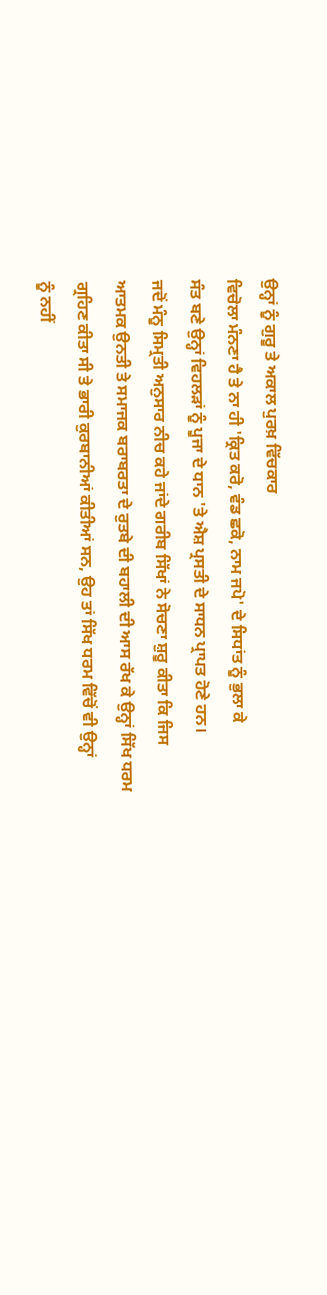ਉਨ੍ਹਾਂ ਨੂੰ ਗੁਰੂ ਤੇ ਅਕਾਲ ਪੁਰਖ਼ ਵਿੱਚਕਾਰ
ਵਿਚੋਲਾ ਮੰਨਣਾ ਹੈ ਤੇ ਨਾ ਹੀ 'ਕ੍ਰਿਤ ਕਰੋ, ਵੰਡ ਛਕੋ, ਨਾਮ ਜਪੋ' ਦੇ ਸਿਧਾਂਤ ਨੂੰ ਭੁਲਾ ਕੇ
ਸੰਤ ਬਣੇ ਉਨ੍ਹਾਂ ਵਿਹਲੜਾਂ ਨੂੰ ਪੂਜਾ ਦੇ ਧਾਨ 'ਤੇ ਐਸ਼ ਪ੍ਰਸਤੀ ਦੇ ਸਾਧਨ ਪ੍ਰਾਪਤ ਹੋਣੇ ਹਨ।
ਜਦੋਂ ਮੰਨੂ ਸਿਮ੍ਰਤੀ ਅਨੁਸਾਰ ਨੀਚ ਕਹੇ ਜਾਂਦੇ ਗਰੀਬ ਸਿੱਖਾਂ ਨੇ ਸੋਚਣਾ ਸ਼ੁਰੂ ਕੀਤਾ ਕਿ ਜਿਸ
ਆਤਮਕ ਉਨਤੀ ਤੇ ਸਮਾਜਕ ਬਰਾਬਰਤਾ ਦੇ ਰੁਤਬੇ ਦੀ ਬਹਾਲੀ ਦੀ ਆਸ ਰੱਖ ਕੇ ਉਨ੍ਹਾਂ ਸਿੱਖ ਧਰਮ
ਗ੍ਰਹਿਣ ਕੀਤਾ ਸੀ ਤੇ ਭਾਰੀ ਕੁਰਬਾਨੀਆਂ ਕੀਤੀਆਂ ਸਨ, ਉਹ ਤਾਂ ਸਿੱਖ ਧਰਮ ਵਿੱਚੋਂ ਵੀ ਉਨ੍ਹਾਂ
ਨੂੰ ਨਹੀਂ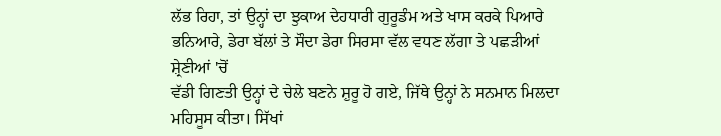ਲੱਭ ਰਿਹਾ, ਤਾਂ ਉਨ੍ਹਾਂ ਦਾ ਝੁਕਾਅ ਦੇਹਧਾਰੀ ਗੁਰੂਡੰਮ ਅਤੇ ਖਾਸ ਕਰਕੇ ਪਿਆਰੇ
ਭਨਿਆਰੇ, ਡੇਰਾ ਬੱਲਾਂ ਤੇ ਸੌਦਾ ਡੇਰਾ ਸਿਰਸਾ ਵੱਲ ਵਧਣ ਲੱਗਾ ਤੇ ਪਛੜੀਆਂ ਸ਼੍ਰੇਣੀਆਂ 'ਚੋਂ
ਵੱਡੀ ਗਿਣਤੀ ਉਨ੍ਹਾਂ ਦੇ ਚੇਲੇ ਬਣਨੇ ਸ਼ੁਰੂ ਹੋ ਗਏ, ਜਿੱਥੇ ਉਨ੍ਹਾਂ ਨੇ ਸਨਮਾਨ ਮਿਲਦਾ
ਮਹਿਸੂਸ ਕੀਤਾ। ਸਿੱਖਾਂ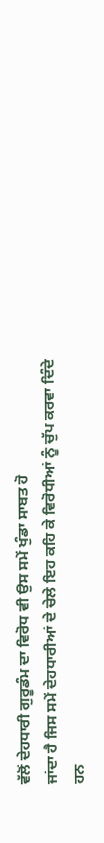ਵੱਲੋਂ ਦੇਹਧਾਰੀ ਗੁਰੂਡੰਮ ਦਾ ਵਿਰੋਧ ਵੀ ਉਸ ਸਮੇਂ ਖੁੰਡਾ ਸਾਬਤ ਹੋ
ਜਾਂਦਾ ਹੈ ਜਿਸ ਸਮੇਂ ਦੇਹਧਾਰੀਆਂ ਦੇ ਚੇਲੇ ਇਹ ਕਹਿ ਕੇ ਵਿਰੋਧੀਆਂ ਨੂੰ ਚੁੱਪ ਕਰਵਾ ਦਿੰਦੇ
ਹਨ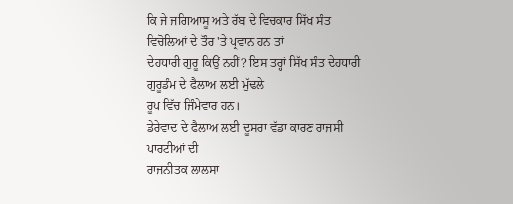ਕਿ ਜੇ ਜਗਿਆਸੂ ਅਤੇ ਰੱਬ ਦੇ ਵਿਚਕਾਰ ਸਿੱਖ ਸੰਤ ਵਿਚੋਲਿਆਂ ਦੇ ਤੌਰ 'ਤੇ ਪ੍ਰਵਾਨ ਹਨ ਤਾਂ
ਦੇਹਧਾਰੀ ਗੁਰੂ ਕਿਉਂ ਨਹੀਂ? ਇਸ ਤਰ੍ਹਾਂ ਸਿੱਖ ਸੰਤ ਦੇਹਧਾਰੀ ਗੁਰੂਡੰਮ ਦੇ ਫੈਲਾਅ ਲਈ ਮੁੱਢਲੇ
ਰੂਪ ਵਿੱਚ ਜਿੰਮੇਵਾਰ ਹਨ।
ਡੇਰੇਵਾਦ ਦੇ ਫੈਲਾਅ ਲਈ ਦੂਸਰਾ ਵੱਡਾ ਕਾਰਣ ਰਾਜਸੀ ਪਾਰਟੀਆਂ ਦੀ
ਰਾਜਨੀਤਕ ਲਾਲਸਾ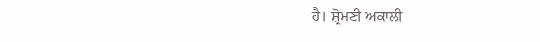ਹੈ। ਸ਼੍ਰੋਮਣੀ ਅਕਾਲੀ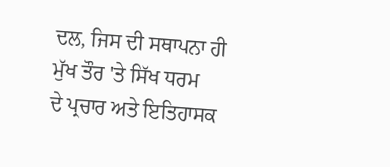ਦਲ, ਜਿਸ ਦੀ ਸਥਾਪਨਾ ਹੀ ਮੁੱਖ ਤੌਰ 'ਤੇ ਸਿੱਖ ਧਰਮ
ਦੇ ਪ੍ਰਚਾਰ ਅਤੇ ਇਤਿਹਾਸਕ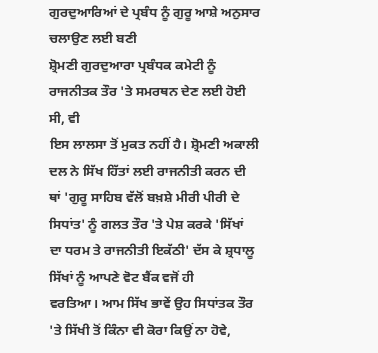ਗੁਰਦੁਆਰਿਆਂ ਦੇ ਪ੍ਰਬੰਧ ਨੂੰ ਗੁਰੂ ਆਸ਼ੇ ਅਨੁਸਾਰ ਚਲਾਉਣ ਲਈ ਬਣੀ
ਸ਼੍ਰੋਮਣੀ ਗੁਰਦੁਆਰਾ ਪ੍ਰਬੰਧਕ ਕਮੇਟੀ ਨੂੰ ਰਾਜਨੀਤਕ ਤੌਰ 'ਤੇ ਸਮਰਥਨ ਦੇਣ ਲਈ ਹੋਈ ਸੀ, ਵੀ
ਇਸ ਲਾਲਸਾ ਤੋਂ ਮੁਕਤ ਨਹੀਂ ਹੈ। ਸ਼੍ਰੋਮਣੀ ਅਕਾਲੀ ਦਲ ਨੇ ਸਿੱਖ ਹਿੱਤਾਂ ਲਈ ਰਾਜਨੀਤੀ ਕਰਨ ਦੀ
ਥਾਂ 'ਗੁਰੂ ਸਾਹਿਬ ਵੱਲੋਂ ਬਖ਼ਸ਼ੇ ਮੀਰੀ ਪੀਰੀ ਦੇ ਸਿਧਾਂਤ' ਨੂੰ ਗਲਤ ਤੌਰ 'ਤੇ ਪੇਸ਼ ਕਰਕੇ 'ਸਿੱਖਾਂ
ਦਾ ਧਰਮ ਤੇ ਰਾਜਨੀਤੀ ਇਕੱਠੀ' ਦੱਸ ਕੇ ਸ਼੍ਰਧਾਲੂ ਸਿੱਖਾਂ ਨੂੰ ਆਪਣੇ ਵੋਟ ਬੈਂਕ ਵਜੋਂ ਹੀ
ਵਰਤਿਆ। ਆਮ ਸਿੱਖ ਭਾਵੇਂ ਉਹ ਸਿਧਾਂਤਕ ਤੌਰ 'ਤੇ ਸਿੱਖੀ ਤੋਂ ਕਿੰਨਾ ਵੀ ਕੋਰਾ ਕਿਉਂ ਨਾ ਹੋਵੇ,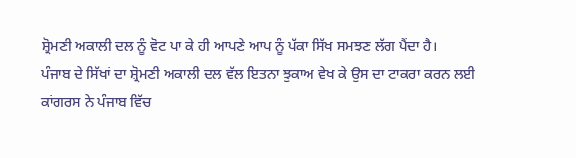ਸ਼੍ਰੋਮਣੀ ਅਕਾਲੀ ਦਲ ਨੂੰ ਵੋਟ ਪਾ ਕੇ ਹੀ ਆਪਣੇ ਆਪ ਨੂੰ ਪੱਕਾ ਸਿੱਖ ਸਮਝਣ ਲੱਗ ਪੈਂਦਾ ਹੈ।
ਪੰਜਾਬ ਦੇ ਸਿੱਖਾਂ ਦਾ ਸ਼੍ਰੋਮਣੀ ਅਕਾਲੀ ਦਲ ਵੱਲ ਇਤਨਾ ਝੁਕਾਅ ਵੇਖ ਕੇ ਉਸ ਦਾ ਟਾਕਰਾ ਕਰਨ ਲਈ
ਕਾਂਗਰਸ ਨੇ ਪੰਜਾਬ ਵਿੱਚ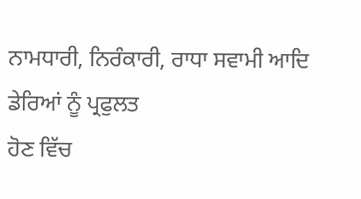ਨਾਮਧਾਰੀ, ਨਿਰੰਕਾਰੀ, ਰਾਧਾ ਸਵਾਮੀ ਆਦਿ ਡੇਰਿਆਂ ਨੂੰ ਪ੍ਰਫੁਲਤ
ਹੋਣ ਵਿੱਚ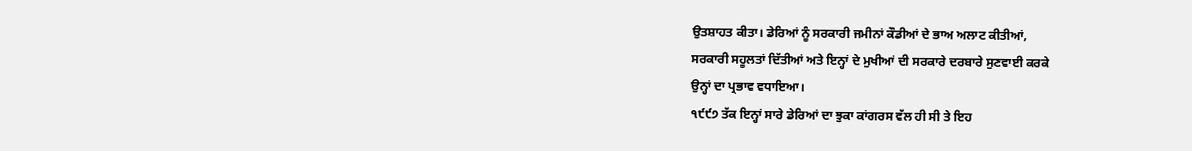ਉਤਸ਼ਾਹਤ ਕੀਤਾ। ਡੇਰਿਆਂ ਨੂੰ ਸਰਕਾਰੀ ਜਮੀਨਾਂ ਕੌਡੀਆਂ ਦੇ ਭਾਅ ਅਲਾਟ ਕੀਤੀਆਂ,
ਸਰਕਾਰੀ ਸਹੂਲਤਾਂ ਦਿੱਤੀਆਂ ਅਤੇ ਇਨ੍ਹਾਂ ਦੇ ਮੁਖੀਆਂ ਦੀ ਸਰਕਾਰੇ ਦਰਬਾਰੇ ਸੁਣਵਾਈ ਕਰਕੇ
ਉਨ੍ਹਾਂ ਦਾ ਪ੍ਰਭਾਵ ਵਧਾਇਆ।
੧੯੯੭ ਤੱਕ ਇਨ੍ਹਾਂ ਸਾਰੇ ਡੇਰਿਆਂ ਦਾ ਝੁਕਾ ਕਾਂਗਰਸ ਵੱਲ ਹੀ ਸੀ ਤੇ ਇਹ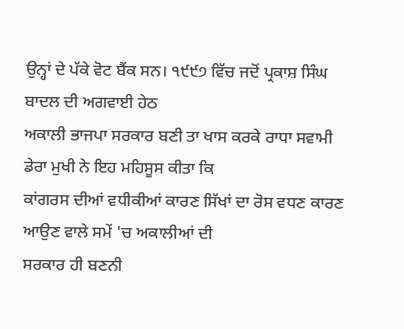ਉਨ੍ਹਾਂ ਦੇ ਪੱਕੇ ਵੋਟ ਬੈਂਕ ਸਨ। ੧੯੯੭ ਵਿੱਚ ਜਦੋਂ ਪ੍ਰਕਾਸ਼ ਸਿੰਘ ਬਾਦਲ ਦੀ ਅਗਵਾਈ ਹੇਠ
ਅਕਾਲੀ ਭਾਜਪਾ ਸਰਕਾਰ ਬਣੀ ਤਾ ਖਾਸ ਕਰਕੇ ਰਾਧਾ ਸਵਾਮੀ ਡੇਰਾ ਮੁਖੀ ਨੇ ਇਹ ਮਹਿਸੂਸ ਕੀਤਾ ਕਿ
ਕਾਂਗਰਸ ਦੀਆਂ ਵਧੀਕੀਆਂ ਕਾਰਣ ਸਿੱਖਾਂ ਦਾ ਰੋਸ ਵਧਣ ਕਾਰਣ ਆਉਣ ਵਾਲੇ ਸਮੇਂ 'ਚ ਅਕਾਲੀਆਂ ਦੀ
ਸਰਕਾਰ ਹੀ ਬਣਨੀ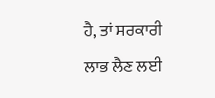ਹੈ, ਤਾਂ ਸਰਕਾਰੀ ਲਾਭ ਲੈਣ ਲਈ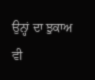ਉਨ੍ਹਾਂ ਦਾ ਝੁਕਾਅ ਵੀ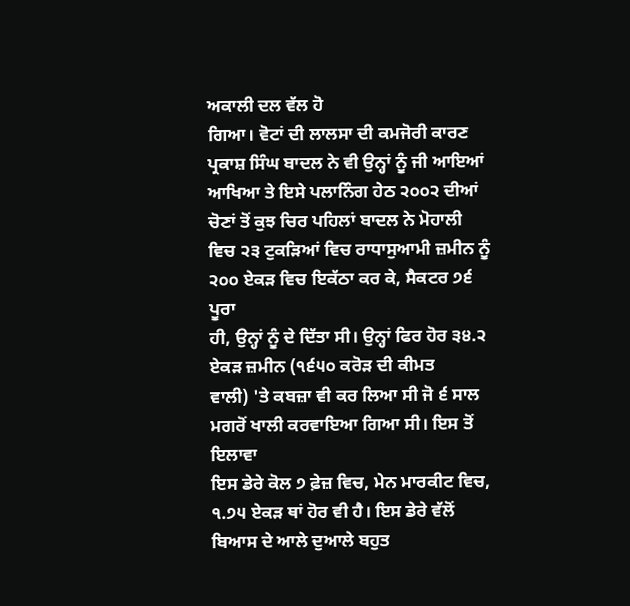ਅਕਾਲੀ ਦਲ ਵੱਲ ਹੋ
ਗਿਆ। ਵੋਟਾਂ ਦੀ ਲਾਲਸਾ ਦੀ ਕਮਜੋਰੀ ਕਾਰਣ ਪ੍ਰਕਾਸ਼ ਸਿੰਘ ਬਾਦਲ ਨੇ ਵੀ ਉਨ੍ਹਾਂ ਨੂੰ ਜੀ ਆਇਆਂ
ਆਖਿਆ ਤੇ ਇਸੇ ਪਲਾਨਿੰਗ ਹੇਠ ੨੦੦੨ ਦੀਆਂ ਚੋਣਾਂ ਤੋਂ ਕੁਝ ਚਿਰ ਪਹਿਲਾਂ ਬਾਦਲ ਨੇ ਮੋਹਾਲੀ
ਵਿਚ ੨੩ ਟੁਕੜਿਆਂ ਵਿਚ ਰਾਧਾਸੁਆਮੀ ਜ਼ਮੀਨ ਨੂੰ ੨੦੦ ਏਕੜ ਵਿਚ ਇਕੱਠਾ ਕਰ ਕੇ, ਸੈਕਟਰ ੭੬ ਪੂਰਾ
ਹੀ, ਉਨ੍ਹਾਂ ਨੂੰ ਦੇ ਦਿੱਤਾ ਸੀ। ਉਨ੍ਹਾਂ ਫਿਰ ਹੋਰ ੩੪.੨ ਏਕੜ ਜ਼ਮੀਨ (੧੬੫੦ ਕਰੋੜ ਦੀ ਕੀਮਤ
ਵਾਲੀ) 'ਤੇ ਕਬਜ਼ਾ ਵੀ ਕਰ ਲਿਆ ਸੀ ਜੋ ੬ ਸਾਲ ਮਗਰੋਂ ਖਾਲੀ ਕਰਵਾਇਆ ਗਿਆ ਸੀ। ਇਸ ਤੋਂ ਇਲਾਵਾ
ਇਸ ਡੇਰੇ ਕੋਲ ੭ ਫ਼ੇਜ਼ ਵਿਚ, ਮੇਨ ਮਾਰਕੀਟ ਵਿਚ, ੧.੭੫ ਏਕੜ ਥਾਂ ਹੋਰ ਵੀ ਹੈ। ਇਸ ਡੇਰੇ ਵੱਲੋਂ
ਬਿਆਸ ਦੇ ਆਲੇ ਦੁਆਲੇ ਬਹੁਤ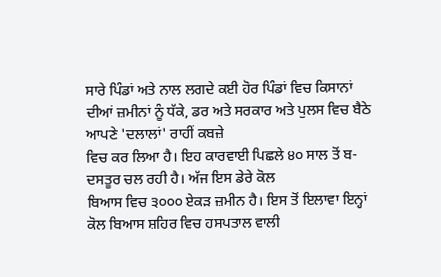ਸਾਰੇ ਪਿੰਡਾਂ ਅਤੇ ਨਾਲ ਲਗਦੇ ਕਈ ਹੋਰ ਪਿੰਡਾਂ ਵਿਚ ਕਿਸਾਨਾਂ
ਦੀਆਂ ਜ਼ਮੀਨਾਂ ਨੂੰ ਧੱਕੇ, ਡਰ ਅਤੇ ਸਰਕਾਰ ਅਤੇ ਪੁਲਸ ਵਿਚ ਬੈਠੇ ਆਪਣੇ 'ਦਲਾਲਾਂ' ਰਾਹੀਂ ਕਬਜ਼ੇ
ਵਿਚ ਕਰ ਲਿਆ ਹੈ। ਇਹ ਕਾਰਵਾਈ ਪਿਛਲੇ ੪੦ ਸਾਲ ਤੋਂ ਬ-ਦਸਤੂਰ ਚਲ ਰਹੀ ਹੈ। ਅੱਜ ਇਸ ਡੇਰੇ ਕੋਲ
ਬਿਆਸ ਵਿਚ ੩੦੦੦ ਏਕੜ ਜ਼ਮੀਨ ਹੈ। ਇਸ ਤੋਂ ਇਲਾਵਾ ਇਨ੍ਹਾਂ ਕੋਲ ਬਿਆਸ ਸ਼ਹਿਰ ਵਿਚ ਹਸਪਤਾਲ ਵਾਲੀ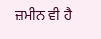ਜ਼ਮੀਨ ਵੀ ਹੈ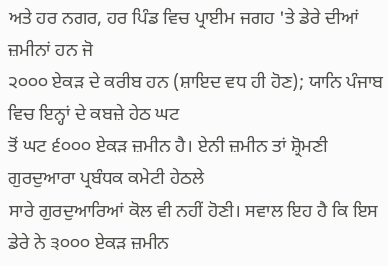ਅਤੇ ਹਰ ਨਗਰ, ਹਰ ਪਿੰਡ ਵਿਚ ਪ੍ਰਾਈਮ ਜਗਹ 'ਤੇ ਡੇਰੇ ਦੀਆਂ ਜ਼ਮੀਨਾਂ ਹਨ ਜੋ
੨੦੦੦ ਏਕੜ ਦੇ ਕਰੀਬ ਹਨ (ਸ਼ਾਇਦ ਵਧ ਹੀ ਹੋਣ); ਯਾਨਿ ਪੰਜਾਬ ਵਿਚ ਇਨ੍ਹਾਂ ਦੇ ਕਬਜ਼ੇ ਹੇਠ ਘਟ
ਤੋਂ ਘਟ ੬੦੦੦ ਏਕੜ ਜ਼ਮੀਨ ਹੈ। ਏਨੀ ਜ਼ਮੀਨ ਤਾਂ ਸ਼੍ਰੋਮਣੀ ਗੁਰਦੁਆਰਾ ਪ੍ਰਬੰਧਕ ਕਮੇਟੀ ਹੇਠਲੇ
ਸਾਰੇ ਗੁਰਦੁਆਰਿਆਂ ਕੋਲ ਵੀ ਨਹੀਂ ਹੋਣੀ। ਸਵਾਲ ਇਹ ਹੈ ਕਿ ਇਸ ਡੇਰੇ ਨੇ ੩੦੦੦ ਏਕੜ ਜ਼ਮੀਨ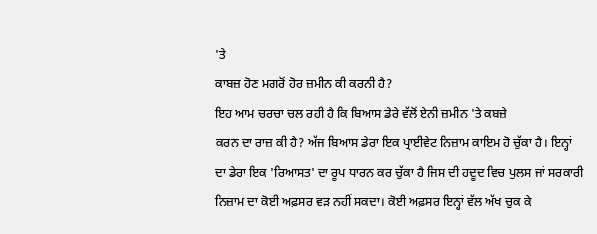'ਤੇ
ਕਾਬਜ਼ ਹੋਣ ਮਗਰੋਂ ਹੋਰ ਜ਼ਮੀਨ ਕੀ ਕਰਨੀ ਹੈ?
ਇਹ ਆਮ ਚਰਚਾ ਚਲ ਰਹੀ ਹੈ ਕਿ ਬਿਆਸ ਡੇਰੇ ਵੱਲੋਂ ਏਨੀ ਜ਼ਮੀਨ 'ਤੇ ਕਬਜ਼ੇ
ਕਰਨ ਦਾ ਰਾਜ਼ ਕੀ ਹੈ? ਅੱਜ ਬਿਆਸ ਡੇਰਾ ਇਕ ਪ੍ਰਾਈਵੇਟ ਨਿਜ਼ਾਮ ਕਾਇਮ ਹੋ ਚੁੱਕਾ ਹੈ। ਇਨ੍ਹਾਂ
ਦਾ ਡੇਰਾ ਇਕ 'ਰਿਆਸਤ' ਦਾ ਰੂਪ ਧਾਰਨ ਕਰ ਚੁੱਕਾ ਹੈ ਜਿਸ ਦੀ ਹਦੂਦ ਵਿਚ ਪੁਲਸ ਜਾਂ ਸਰਕਾਰੀ
ਨਿਜ਼ਾਮ ਦਾ ਕੋਈ ਅਫ਼ਸਰ ਵੜ ਨਹੀਂ ਸਕਦਾ। ਕੋਈ ਅਫ਼ਸਰ ਇਨ੍ਹਾਂ ਵੱਲ ਅੱਖ ਚੁਕ ਕੇ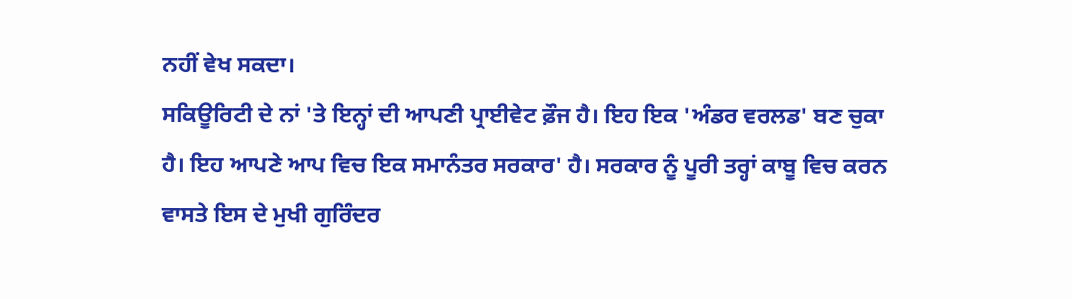ਨਹੀਂ ਵੇਖ ਸਕਦਾ।
ਸਕਿਊਰਿਟੀ ਦੇ ਨਾਂ 'ਤੇ ਇਨ੍ਹਾਂ ਦੀ ਆਪਣੀ ਪ੍ਰਾਈਵੇਟ ਫ਼ੌਜ ਹੈ। ਇਹ ਇਕ 'ਅੰਡਰ ਵਰਲਡ' ਬਣ ਚੁਕਾ
ਹੈ। ਇਹ ਆਪਣੇ ਆਪ ਵਿਚ ਇਕ ਸਮਾਨੰਤਰ ਸਰਕਾਰ' ਹੈ। ਸਰਕਾਰ ਨੂੰ ਪੂਰੀ ਤਰ੍ਹਾਂ ਕਾਬੂ ਵਿਚ ਕਰਨ
ਵਾਸਤੇ ਇਸ ਦੇ ਮੁਖੀ ਗੁਰਿੰਦਰ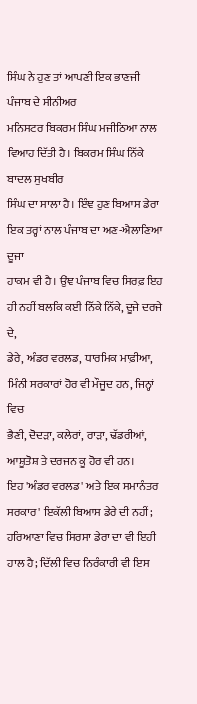ਸਿੰਘ ਨੇ ਹੁਣ ਤਾਂ ਆਪਣੀ ਇਕ ਭਾਣਜੀ ਪੰਜਾਬ ਦੇ ਸੀਨੀਅਰ
ਮਨਿਸਟਰ ਬਿਕਰਮ ਸਿੰਘ ਮਜੀਠਿਆ ਨਾਲ ਵਿਆਹ ਦਿੱਤੀ ਹੈ। ਬਿਕਰਮ ਸਿੰਘ ਨਿੱਕੇ ਬਾਦਲ ਸੁਖਬੀਰ
ਸਿੰਘ ਦਾ ਸਾਲਾ ਹੈ। ਇੰਞ ਹੁਣ ਬਿਆਸ ਡੇਰਾ ਇਕ ਤਰ੍ਹਾਂ ਨਾਲ ਪੰਜਾਬ ਦਾ ਅਣ-ਐਲਾਣਿਆ ਦੂਜਾ
ਹਾਕਮ ਵੀ ਹੈ। ਉਂਞ ਪੰਜਾਬ ਵਿਚ ਸਿਰਫ਼ ਇਹ ਹੀ ਨਹੀਂ ਬਲਕਿ ਕਈ ਨਿੱਕੇ ਨਿੱਕੇ, ਦੂਜੇ ਦਰਜੇ ਦੇ,
ਡੇਰੇ, ਅੰਡਰ ਵਰਲਡ, ਧਾਰਮਿਕ ਮਾਫ਼ੀਆ, ਮਿੰਨੀ ਸਰਕਾਰਾਂ ਹੋਰ ਵੀ ਮੌਜੂਦ ਹਨ, ਜਿਨ੍ਹਾਂ ਵਿਚ
ਭੈਣੀ, ਦੋਦੜਾ, ਕਲੇਰਾਂ, ਰਾੜਾ, ਢੱਡਰੀਆਂ, ਆਸ਼ੂਤੋਸ਼ ਤੇ ਦਰਜਨ ਕੂ ਹੋਰ ਵੀ ਹਨ।
ਇਹ 'ਅੰਡਰ ਵਰਲਡ' ਅਤੇ ਇਕ ਸਮਾਨੰਤਰ ਸਰਕਾਰ' ਇਕੱਲੀ ਬਿਆਸ ਡੇਰੇ ਦੀ ਨਹੀਂ;
ਹਰਿਆਣਾ ਵਿਚ ਸਿਰਸਾ ਡੇਰਾ ਦਾ ਵੀ ਇਹੀ ਹਾਲ ਹੈ; ਦਿੱਲੀ ਵਿਚ ਨਿਰੰਕਾਰੀ ਵੀ ਇਸ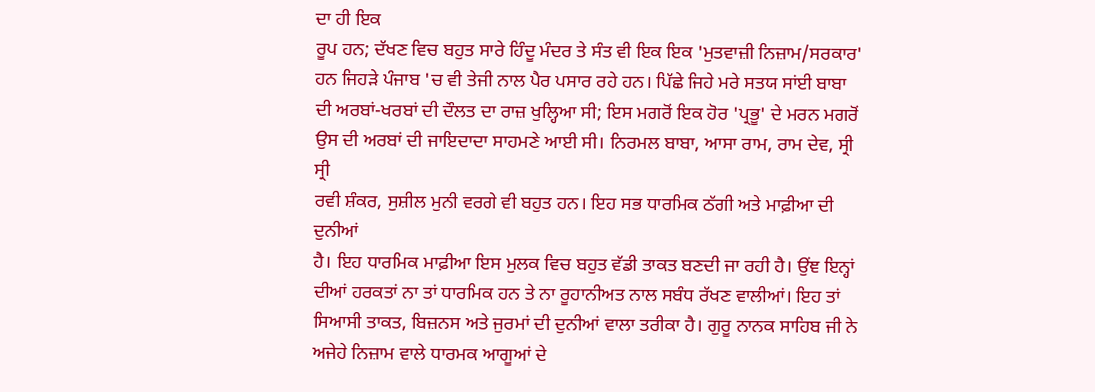ਦਾ ਹੀ ਇਕ
ਰੂਪ ਹਨ; ਦੱਖਣ ਵਿਚ ਬਹੁਤ ਸਾਰੇ ਹਿੰਦੂ ਮੰਦਰ ਤੇ ਸੰਤ ਵੀ ਇਕ ਇਕ 'ਮੁਤਵਾਜ਼ੀ ਨਿਜ਼ਾਮ/ਸਰਕਾਰ'
ਹਨ ਜਿਹੜੇ ਪੰਜਾਬ 'ਚ ਵੀ ਤੇਜੀ ਨਾਲ ਪੈਰ ਪਸਾਰ ਰਹੇ ਹਨ। ਪਿੱਛੇ ਜਿਹੇ ਮਰੇ ਸਤਯ ਸਾਂਈ ਬਾਬਾ
ਦੀ ਅਰਬਾਂ-ਖਰਬਾਂ ਦੀ ਦੌਲਤ ਦਾ ਰਾਜ਼ ਖੁਲ੍ਹਿਆ ਸੀ; ਇਸ ਮਗਰੋਂ ਇਕ ਹੋਰ 'ਪ੍ਰਭੂ' ਦੇ ਮਰਨ ਮਗਰੋਂ
ਉਸ ਦੀ ਅਰਬਾਂ ਦੀ ਜਾਇਦਾਦਾ ਸਾਹਮਣੇ ਆਈ ਸੀ। ਨਿਰਮਲ ਬਾਬਾ, ਆਸਾ ਰਾਮ, ਰਾਮ ਦੇਵ, ਸ੍ਰੀ ਸ੍ਰੀ
ਰਵੀ ਸ਼ੰਕਰ, ਸੁਸ਼ੀਲ ਮੁਨੀ ਵਰਗੇ ਵੀ ਬਹੁਤ ਹਨ। ਇਹ ਸਭ ਧਾਰਮਿਕ ਠੱਗੀ ਅਤੇ ਮਾਫ਼ੀਆ ਦੀ ਦੁਨੀਆਂ
ਹੈ। ਇਹ ਧਾਰਮਿਕ ਮਾਫ਼ੀਆ ਇਸ ਮੁਲਕ ਵਿਚ ਬਹੁਤ ਵੱਡੀ ਤਾਕਤ ਬਣਦੀ ਜਾ ਰਹੀ ਹੈ। ਉਂਞ ਇਨ੍ਹਾਂ
ਦੀਆਂ ਹਰਕਤਾਂ ਨਾ ਤਾਂ ਧਾਰਮਿਕ ਹਨ ਤੇ ਨਾ ਰੂਹਾਨੀਅਤ ਨਾਲ ਸਬੰਧ ਰੱਖਣ ਵਾਲੀਆਂ। ਇਹ ਤਾਂ
ਸਿਆਸੀ ਤਾਕਤ, ਬਿਜ਼ਨਸ ਅਤੇ ਜੁਰਮਾਂ ਦੀ ਦੁਨੀਆਂ ਵਾਲਾ ਤਰੀਕਾ ਹੈ। ਗੁਰੂ ਨਾਨਕ ਸਾਹਿਬ ਜੀ ਨੇ
ਅਜੇਹੇ ਨਿਜ਼ਾਮ ਵਾਲੇ ਧਾਰਮਕ ਆਗੂਆਂ ਦੇ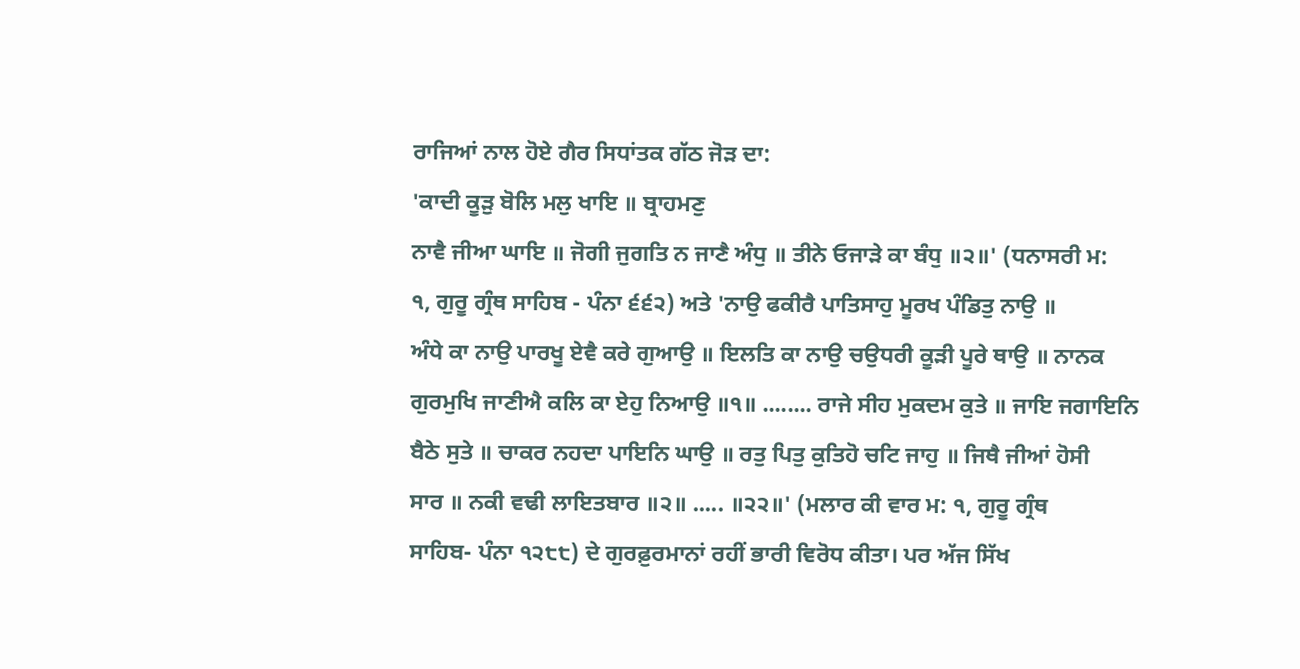ਰਾਜਿਆਂ ਨਾਲ ਹੋਏ ਗੈਰ ਸਿਧਾਂਤਕ ਗੱਠ ਜੋੜ ਦਾ:
'ਕਾਦੀ ਕੂੜੁ ਬੋਲਿ ਮਲੁ ਖਾਇ ॥ ਬ੍ਰਾਹਮਣੁ
ਨਾਵੈ ਜੀਆ ਘਾਇ ॥ ਜੋਗੀ ਜੁਗਤਿ ਨ ਜਾਣੈ ਅੰਧੁ ॥ ਤੀਨੇ ਓਜਾੜੇ ਕਾ ਬੰਧੁ ॥੨॥' (ਧਨਾਸਰੀ ਮ:
੧, ਗੁਰੂ ਗ੍ਰੰਥ ਸਾਹਿਬ - ਪੰਨਾ ੬੬੨) ਅਤੇ 'ਨਾਉ ਫਕੀਰੈ ਪਾਤਿਸਾਹੁ ਮੂਰਖ ਪੰਡਿਤੁ ਨਾਉ ॥
ਅੰਧੇ ਕਾ ਨਾਉ ਪਾਰਖੂ ਏਵੈ ਕਰੇ ਗੁਆਉ ॥ ਇਲਤਿ ਕਾ ਨਾਉ ਚਉਧਰੀ ਕੂੜੀ ਪੂਰੇ ਥਾਉ ॥ ਨਾਨਕ
ਗੁਰਮੁਖਿ ਜਾਣੀਐ ਕਲਿ ਕਾ ਏਹੁ ਨਿਆਉ ॥੧॥ ........ ਰਾਜੇ ਸੀਹ ਮੁਕਦਮ ਕੁਤੇ ॥ ਜਾਇ ਜਗਾਇਨਿ
ਬੈਠੇ ਸੁਤੇ ॥ ਚਾਕਰ ਨਹਦਾ ਪਾਇਨਿ ਘਾਉ ॥ ਰਤੁ ਪਿਤੁ ਕੁਤਿਹੋ ਚਟਿ ਜਾਹੁ ॥ ਜਿਥੈ ਜੀਆਂ ਹੋਸੀ
ਸਾਰ ॥ ਨਕੀ ਵਢੀ ਲਾਇਤਬਾਰ ॥੨॥ ..... ॥੨੨॥' (ਮਲਾਰ ਕੀ ਵਾਰ ਮ: ੧, ਗੁਰੂ ਗ੍ਰੰਥ
ਸਾਹਿਬ- ਪੰਨਾ ੧੨੮੮) ਦੇ ਗੁਰਫ਼ੁਰਮਾਨਾਂ ਰਹੀਂ ਭਾਰੀ ਵਿਰੋਧ ਕੀਤਾ। ਪਰ ਅੱਜ ਸਿੱਖ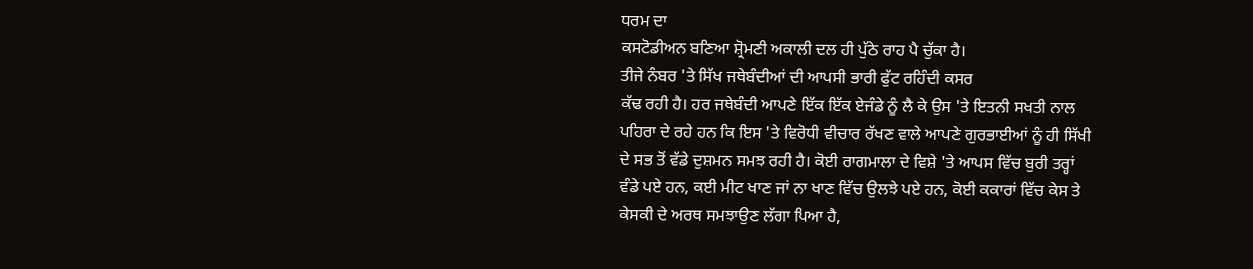ਧਰਮ ਦਾ
ਕਸਟੋਡੀਅਨ ਬਣਿਆ ਸ਼੍ਰੋਮਣੀ ਅਕਾਲੀ ਦਲ ਹੀ ਪੁੱਠੇ ਰਾਹ ਪੈ ਚੁੱਕਾ ਹੈ।
ਤੀਜੇ ਨੰਬਰ 'ਤੇ ਸਿੱਖ ਜਥੇਬੰਦੀਆਂ ਦੀ ਆਪਸੀ ਭਾਰੀ ਫੁੱਟ ਰਹਿੰਦੀ ਕਸਰ
ਕੱਢ ਰਹੀ ਹੈ। ਹਰ ਜਥੇਬੰਦੀ ਆਪਣੇ ਇੱਕ ਇੱਕ ਏਜੰਡੇ ਨੂੰ ਲੈ ਕੇ ਉਸ 'ਤੇ ਇਤਨੀ ਸਖਤੀ ਨਾਲ
ਪਹਿਰਾ ਦੇ ਰਹੇ ਹਨ ਕਿ ਇਸ 'ਤੇ ਵਿਰੋਧੀ ਵੀਚਾਰ ਰੱਖਣ ਵਾਲੇ ਆਪਣੇ ਗੁਰਭਾਈਆਂ ਨੂੰ ਹੀ ਸਿੱਖੀ
ਦੇ ਸਭ ਤੋਂ ਵੱਡੇ ਦੁਸ਼ਮਨ ਸਮਝ ਰਹੀ ਹੈ। ਕੋਈ ਰਾਗਮਾਲਾ ਦੇ ਵਿਸ਼ੇ 'ਤੇ ਆਪਸ ਵਿੱਚ ਬੁਰੀ ਤਰ੍ਹਾਂ
ਵੰਡੇ ਪਏ ਹਨ, ਕਈ ਮੀਟ ਖਾਣ ਜਾਂ ਨਾ ਖਾਣ ਵਿੱਚ ਉਲਝੇ ਪਏ ਹਨ, ਕੋਈ ਕਕਾਰਾਂ ਵਿੱਚ ਕੇਸ ਤੇ
ਕੇਸਕੀ ਦੇ ਅਰਥ ਸਮਝਾਉਣ ਲੱਗਾ ਪਿਆ ਹੈ,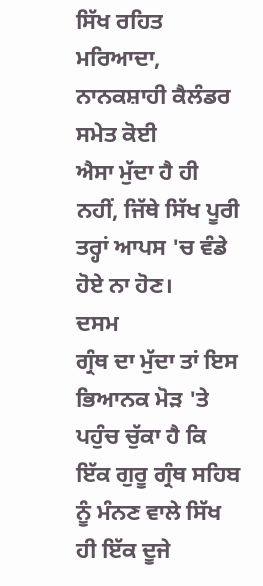ਸਿੱਖ ਰਹਿਤ ਮਰਿਆਦਾ, ਨਾਨਕਸ਼ਾਹੀ ਕੈਲੰਡਰ ਸਮੇਤ ਕੋਈ
ਐਸਾ ਮੁੱਦਾ ਹੈ ਹੀ ਨਹੀਂ, ਜਿੱਥੇ ਸਿੱਖ ਪੂਰੀ ਤਰ੍ਹਾਂ ਆਪਸ 'ਚ ਵੰਡੇ ਹੋਏ ਨਾ ਹੋਣ।
ਦਸਮ
ਗ੍ਰੰਥ ਦਾ ਮੁੱਦਾ ਤਾਂ ਇਸ ਭਿਆਨਕ ਮੋੜ 'ਤੇ ਪਹੁੰਚ ਚੁੱਕਾ ਹੈ ਕਿ ਇੱਕ ਗੁਰੂ ਗ੍ਰੰਥ ਸਹਿਬ
ਨੂੰ ਮੰਨਣ ਵਾਲੇ ਸਿੱਖ ਹੀ ਇੱਕ ਦੂਜੇ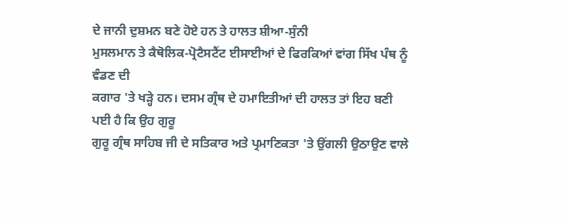ਦੇ ਜਾਨੀ ਦੁਸ਼ਮਨ ਬਣੇ ਹੋਏ ਹਨ ਤੇ ਹਾਲਤ ਸ਼ੀਆ-ਸੁੰਨੀ
ਮੁਸਲਮਾਨ ਤੇ ਕੈਥੋਲਿਕ-ਪ੍ਰੋਟੈਸਟੈਂਟ ਈਸਾਈਆਂ ਦੇ ਫਿਰਕਿਆਂ ਵਾਂਗ ਸਿੱਖ ਪੰਥ ਨੂੰ ਵੰਡਣ ਦੀ
ਕਗਾਰ 'ਤੇ ਖੜ੍ਹੇ ਹਨ। ਦਸਮ ਗ੍ਰੰਥ ਦੇ ਹਮਾਇਤੀਆਂ ਦੀ ਹਾਲਤ ਤਾਂ ਇਹ ਬਣੀ ਪਈ ਹੈ ਕਿ ਉਹ ਗੁਰੂ
ਗੁਰੂ ਗ੍ਰੰਥ ਸਾਹਿਬ ਜੀ ਦੇ ਸਤਿਕਾਰ ਅਤੇ ਪ੍ਰਮਾਣਿਕਤਾ 'ਤੇ ਉਂਗਲੀ ਉਠਾਉਣ ਵਾਲੇ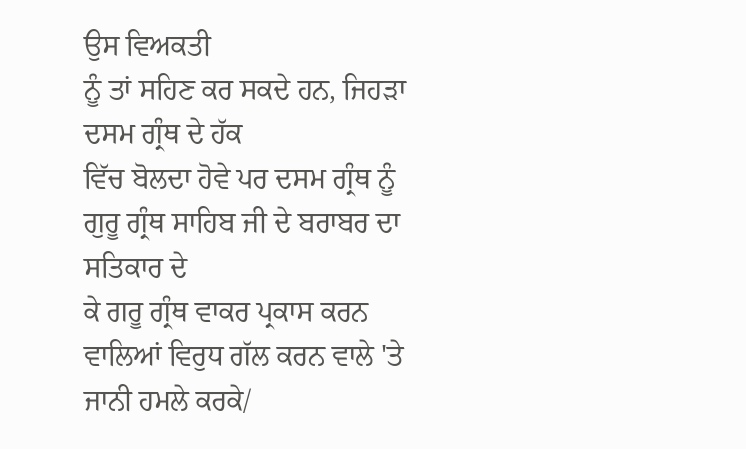ਉਸ ਵਿਅਕਤੀ
ਨੂੰ ਤਾਂ ਸਹਿਣ ਕਰ ਸਕਦੇ ਹਨ, ਜਿਹੜਾ ਦਸਮ ਗ੍ਰੰਥ ਦੇ ਹੱਕ
ਵਿੱਚ ਬੋਲਦਾ ਹੋਵੇ ਪਰ ਦਸਮ ਗ੍ਰੰਥ ਨੂੰ ਗੁਰੂ ਗ੍ਰੰਥ ਸਾਹਿਬ ਜੀ ਦੇ ਬਰਾਬਰ ਦਾ ਸਤਿਕਾਰ ਦੇ
ਕੇ ਗਰੂ ਗ੍ਰੰਥ ਵਾਕਰ ਪ੍ਰਕਾਸ ਕਰਨ ਵਾਲਿਆਂ ਵਿਰੁਧ ਗੱਲ ਕਰਨ ਵਾਲੇ 'ਤੇ ਜਾਨੀ ਹਮਲੇ ਕਰਕੇ/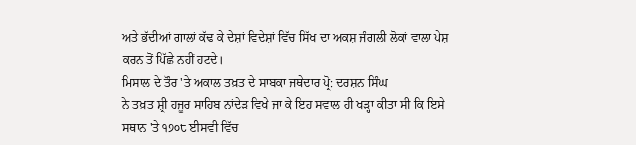ਅਤੇ ਭੱਦੀਆਂ ਗਾਲਾਂ ਕੱਢ ਕੇ ਦੇਸ਼ਾਂ ਵਿਦੇਸ਼ਾਂ ਵਿੱਚ ਸਿੱਖ ਦਾ ਅਕਸ਼ ਜੰਗਲੀ ਲੋਕਾਂ ਵਾਲਾ ਪੇਸ਼
ਕਰਨ ਤੋਂ ਪਿੱਛੇ ਨਹੀਂ ਹਟਦੇ।
ਮਿਸਾਲ ਦੇ ਤੌਰ 'ਤੇ ਅਕਾਲ ਤਖ਼ਤ ਦੇ ਸਾਬਕਾ ਜਥੇਦਾਰ ਪ੍ਰੋ: ਦਰਸ਼ਨ ਸਿੰਘ
ਨੇ ਤਖ਼ਤ ਸ਼੍ਰੀ ਹਜੂਰ ਸਾਹਿਬ ਨਾਂਦੇੜ ਵਿਖੇ ਜਾ ਕੇ ਇਹ ਸਵਾਲ ਹੀ ਖੜ੍ਹਾ ਕੀਤਾ ਸੀ ਕਿ ਇਸੇ
ਸਥਾਨ 'ਤੇ ੧੭੦੮ ਈਸਵੀ ਵਿੱਚ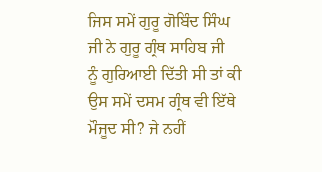ਜਿਸ ਸਮੇਂ ਗੁਰੂ ਗੋਬਿੰਦ ਸਿੰਘ ਜੀ ਨੇ ਗੁਰੂ ਗ੍ਰੰਥ ਸਾਹਿਬ ਜੀ
ਨੂੰ ਗੁਰਿਆਈ ਦਿੱਤੀ ਸੀ ਤਾਂ ਕੀ ਉਸ ਸਮੇਂ ਦਸਮ ਗ੍ਰੰਥ ਵੀ ਇੱਥੇ ਮੌਜੂਦ ਸੀ? ਜੇ ਨਹੀਂ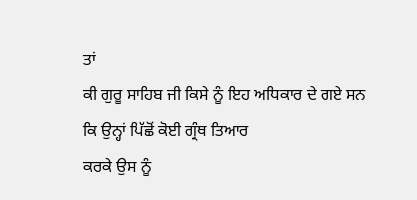ਤਾਂ
ਕੀ ਗੁਰੂ ਸਾਹਿਬ ਜੀ ਕਿਸੇ ਨੂੰ ਇਹ ਅਧਿਕਾਰ ਦੇ ਗਏ ਸਨ ਕਿ ਉਨ੍ਹਾਂ ਪਿੱਛੋਂ ਕੋਈ ਗ੍ਰੰਥ ਤਿਆਰ
ਕਰਕੇ ਉਸ ਨੂੰ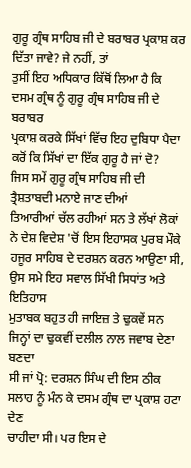ਗੁਰੂ ਗ੍ਰੰਥ ਸਾਹਿਬ ਜੀ ਦੇ ਬਰਾਬਰ ਪ੍ਰਕਾਸ਼ ਕਰ ਦਿੱਤਾ ਜਾਵੇ? ਜੇ ਨਹੀਂ, ਤਾਂ
ਤੁਸੀਂ ਇਹ ਅਧਿਕਾਰ ਕਿੱਥੋਂ ਲਿਆ ਹੈ ਕਿ ਦਸਮ ਗ੍ਰੰਥ ਨੂੰ ਗੁਰੂ ਗ੍ਰੰਥ ਸਾਹਿਬ ਜੀ ਦੇ ਬਰਾਬਰ
ਪ੍ਰਕਾਸ਼ ਕਰਕੇ ਸਿੱਖਾਂ ਵਿੱਚ ਇਹ ਦੁਬਿਧਾ ਪੈਦਾ ਕਰੋਂ ਕਿ ਸਿੱਖਾਂ ਦਾ ਇੱਕ ਗੁਰੂ ਹੈ ਜਾਂ ਦੋ?
ਜਿਸ ਸਮੇਂ ਗੁਰੂ ਗ੍ਰੰਥ ਸਾਹਿਬ ਜੀ ਦੀ ਤ੍ਰੈਸ਼ਤਾਬਦੀ ਮਨਾਏ ਜਾਣ ਦੀਆਂ
ਤਿਆਰੀਆਂ ਚੱਲ ਰਹੀਆਂ ਸਨ ਤੇ ਲੱਖਾਂ ਲੋਕਾਂ ਨੇ ਦੇਸ਼ ਵਿਦੇਸ਼ 'ਚੋਂ ਇਸ ਇਹਾਸਕ ਪੁਰਬ ਮੌਕੇ
ਹਜੂਰ ਸਾਹਿਬ ਦੇ ਦਰਸ਼ਨ ਕਰਨ ਆਉਣਾ ਸੀ, ਉਸ ਸਮੇ ਇਹ ਸਵਾਲ ਸਿੱਖੀ ਸਿਧਾਂਤ ਅਤੇ ਇਤਿਹਾਸ
ਮੁਤਾਬਕ ਬਹੁਤ ਹੀ ਜਾਇਜ਼ ਤੇ ਢੁਕਵੇਂ ਸਨ ਜਿਨ੍ਹਾਂ ਦਾ ਢੁਕਵੀਂ ਦਲੀਲ ਨਾਲ ਜਵਾਬ ਦੇਣਾ ਬਣਦਾ
ਸੀ ਜਾਂ ਪ੍ਰੋ: ਦਰਸ਼ਨ ਸਿੰਘ ਦੀ ਇਸ ਠੀਕ ਸਲਾਹ ਨੂੰ ਮੰਨ ਕੇ ਦਸਮ ਗ੍ਰੰਥ ਦਾ ਪ੍ਰਕਾਸ਼ ਹਟਾ ਦੇਣ
ਚਾਹੀਦਾ ਸੀ। ਪਰ ਇਸ ਦੇ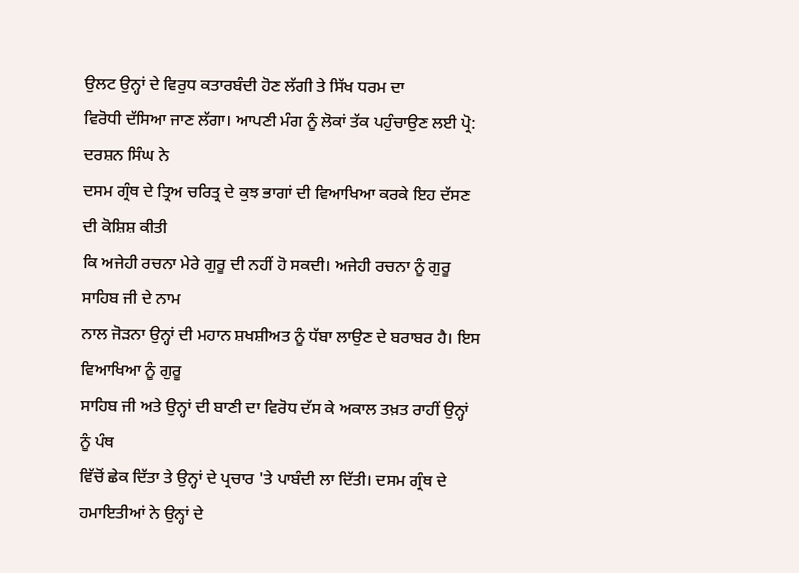ਉਲਟ ਉਨ੍ਹਾਂ ਦੇ ਵਿਰੁਧ ਕਤਾਰਬੰਦੀ ਹੋਣ ਲੱਗੀ ਤੇ ਸਿੱਖ ਧਰਮ ਦਾ
ਵਿਰੋਧੀ ਦੱਸਿਆ ਜਾਣ ਲੱਗਾ। ਆਪਣੀ ਮੰਗ ਨੂੰ ਲੋਕਾਂ ਤੱਕ ਪਹੁੰਚਾਉਣ ਲਈ ਪ੍ਰੋ: ਦਰਸ਼ਨ ਸਿੰਘ ਨੇ
ਦਸਮ ਗ੍ਰੰਥ ਦੇ ਤ੍ਰਿਅ ਚਰਿਤ੍ਰ ਦੇ ਕੁਝ ਭਾਗਾਂ ਦੀ ਵਿਆਖਿਆ ਕਰਕੇ ਇਹ ਦੱਸਣ ਦੀ ਕੋਸ਼ਿਸ਼ ਕੀਤੀ
ਕਿ ਅਜੇਹੀ ਰਚਨਾ ਮੇਰੇ ਗੁਰੂ ਦੀ ਨਹੀਂ ਹੋ ਸਕਦੀ। ਅਜੇਹੀ ਰਚਨਾ ਨੂੰ ਗੁਰੂ ਸਾਹਿਬ ਜੀ ਦੇ ਨਾਮ
ਨਾਲ ਜੋੜਨਾ ਉਨ੍ਹਾਂ ਦੀ ਮਹਾਨ ਸ਼ਖਸ਼ੀਅਤ ਨੂੰ ਧੱਬਾ ਲਾਉਣ ਦੇ ਬਰਾਬਰ ਹੈ। ਇਸ ਵਿਆਖਿਆ ਨੂੰ ਗੁਰੂ
ਸਾਹਿਬ ਜੀ ਅਤੇ ਉਨ੍ਹਾਂ ਦੀ ਬਾਣੀ ਦਾ ਵਿਰੋਧ ਦੱਸ ਕੇ ਅਕਾਲ ਤਖ਼ਤ ਰਾਹੀਂ ਉਨ੍ਹਾਂ ਨੂੰ ਪੰਥ
ਵਿੱਚੋਂ ਛੇਕ ਦਿੱਤਾ ਤੇ ਉਨ੍ਹਾਂ ਦੇ ਪ੍ਰਚਾਰ 'ਤੇ ਪਾਬੰਦੀ ਲਾ ਦਿੱਤੀ। ਦਸਮ ਗ੍ਰੰਥ ਦੇ
ਹਮਾਇਤੀਆਂ ਨੇ ਉਨ੍ਹਾਂ ਦੇ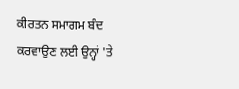ਕੀਰਤਨ ਸਮਾਗਮ ਬੰਦ ਕਰਵਾਉਣ ਲਈ ਉਨ੍ਹਾਂ 'ਤੇ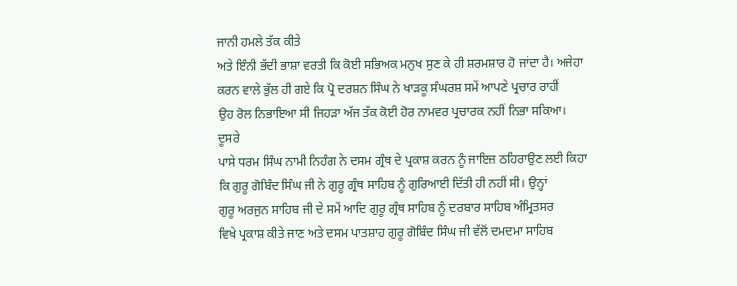ਜਾਨੀ ਹਮਲੇ ਤੱਕ ਕੀਤੇ
ਅਤੇ ਇੰਨੀ ਭੱਦੀ ਭਾਸ਼ਾ ਵਰਤੀ ਕਿ ਕੋਈ ਸਭਿਅਕ ਮਨੁਖ ਸੁਣ ਕੇ ਹੀ ਸ਼ਰਮਸ਼ਾਰ ਹੋ ਜਾਂਦਾ ਹੈ। ਅਜੇਹਾ
ਕਰਨ ਵਾਲੇ ਭੁੱਲ ਹੀ ਗਏ ਕਿ ਪ੍ਰੋ ਦਰਸ਼ਨ ਸਿੰਘ ਨੇ ਖਾੜਕੂ ਸੰਘਰਸ਼ ਸਮੇਂ ਆਪਣੇ ਪ੍ਰਚਾਰ ਰਾਹੀਂ
ਉਹ ਰੋਲ ਨਿਭਾਇਆ ਸੀ ਜਿਹੜਾ ਅੱਜ ਤੱਕ ਕੋਈ ਹੋਰ ਨਾਮਵਰ ਪ੍ਰਚਾਰਕ ਨਹੀਂ ਨਿਭਾ ਸਕਿਆ।
ਦੂਸਰੇ
ਪਾਸੇ ਧਰਮ ਸਿੰਘ ਨਾਮੀ ਨਿਹੰਗ ਨੇ ਦਸਮ ਗ੍ਰੰਥ ਦੇ ਪ੍ਰਕਾਸ਼ ਕਰਨ ਨੂੰ ਜਾਇਜ਼ ਠਹਿਰਾਉਣ ਲਈ ਕਿਹਾ
ਕਿ ਗੁਰੂ ਗੋਬਿੰਦ ਸਿੰਘ ਜੀ ਨੇ ਗੁਰੂ ਗ੍ਰੰਥ ਸਾਹਿਬ ਨੂੰ ਗੁਰਿਆਈ ਦਿੱਤੀ ਹੀ ਨਹੀਂ ਸੀ। ਉਨ੍ਹਾਂ
ਗੁਰੂ ਅਰਜੁਨ ਸਾਹਿਬ ਜੀ ਦੇ ਸਮੇਂ ਆਦਿ ਗੁਰੂ ਗ੍ਰੰਥ ਸਾਹਿਬ ਨੂੰ ਦਰਬਾਰ ਸਾਹਿਬ ਅੰਮ੍ਰਿਤਸਰ
ਵਿਖੇ ਪ੍ਰਕਾਸ਼ ਕੀਤੇ ਜਾਣ ਅਤੇ ਦਸਮ ਪਾਤਸ਼ਾਹ ਗੁਰੂ ਗੋਬਿੰਦ ਸਿੰਘ ਜੀ ਵੱਲੋਂ ਦਮਦਮਾ ਸਾਹਿਬ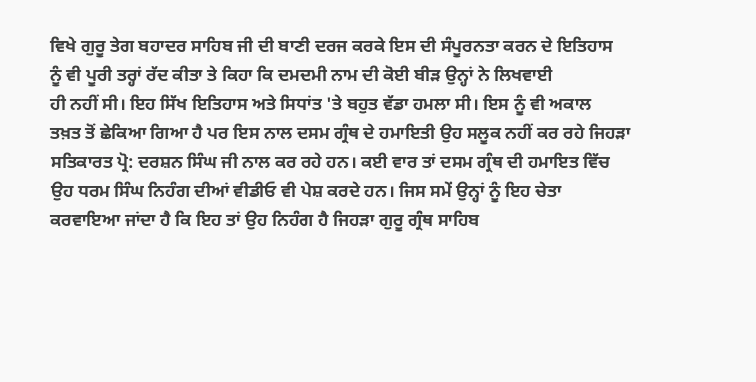ਵਿਖੇ ਗੁਰੂ ਤੇਗ ਬਹਾਦਰ ਸਾਹਿਬ ਜੀ ਦੀ ਬਾਣੀ ਦਰਜ ਕਰਕੇ ਇਸ ਦੀ ਸੰਪੂਰਨਤਾ ਕਰਨ ਦੇ ਇਤਿਹਾਸ
ਨੂੰ ਵੀ ਪੂਰੀ ਤਰ੍ਹਾਂ ਰੱਦ ਕੀਤਾ ਤੇ ਕਿਹਾ ਕਿ ਦਮਦਮੀ ਨਾਮ ਦੀ ਕੋਈ ਬੀੜ ਉਨ੍ਹਾਂ ਨੇ ਲਿਖਵਾਈ
ਹੀ ਨਹੀਂ ਸੀ। ਇਹ ਸਿੱਖ ਇਤਿਹਾਸ ਅਤੇ ਸਿਧਾਂਤ 'ਤੇ ਬਹੁਤ ਵੱਡਾ ਹਮਲਾ ਸੀ। ਇਸ ਨੂੰ ਵੀ ਅਕਾਲ
ਤਖ਼ਤ ਤੋਂ ਛੇਕਿਆ ਗਿਆ ਹੈ ਪਰ ਇਸ ਨਾਲ ਦਸਮ ਗ੍ਰੰਥ ਦੇ ਹਮਾਇਤੀ ਉਹ ਸਲੂਕ ਨਹੀਂ ਕਰ ਰਹੇ ਜਿਹੜਾ
ਸਤਿਕਾਰਤ ਪ੍ਰੋ: ਦਰਸ਼ਨ ਸਿੰਘ ਜੀ ਨਾਲ ਕਰ ਰਹੇ ਹਨ। ਕਈ ਵਾਰ ਤਾਂ ਦਸਮ ਗ੍ਰੰਥ ਦੀ ਹਮਾਇਤ ਵਿੱਚ
ਉਹ ਧਰਮ ਸਿੰਘ ਨਿਹੰਗ ਦੀਆਂ ਵੀਡੀਓ ਵੀ ਪੇਸ਼ ਕਰਦੇ ਹਨ। ਜਿਸ ਸਮੇਂ ਉਨ੍ਹਾਂ ਨੂੰ ਇਹ ਚੇਤਾ
ਕਰਵਾਇਆ ਜਾਂਦਾ ਹੈ ਕਿ ਇਹ ਤਾਂ ਉਹ ਨਿਹੰਗ ਹੈ ਜਿਹੜਾ ਗੁਰੂ ਗ੍ਰੰਥ ਸਾਹਿਬ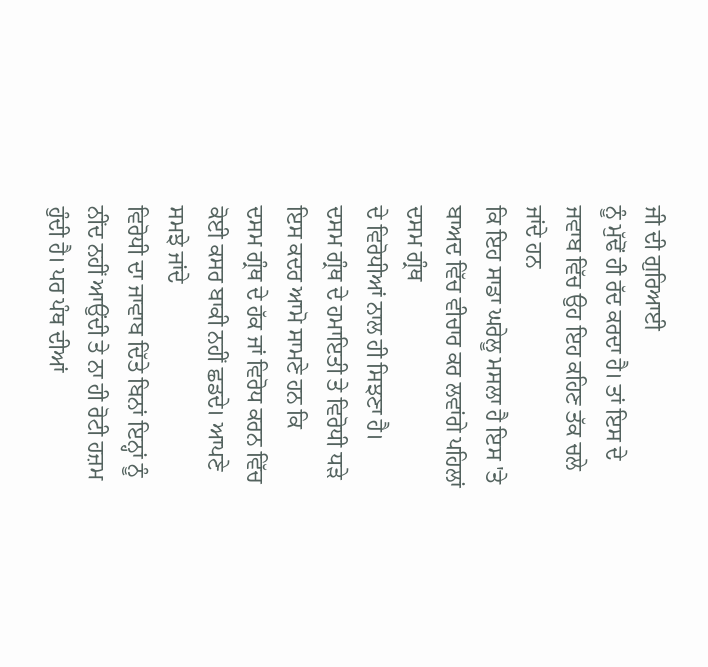ਜੀ ਦੀ ਗੁਰਿਆਈ
ਨੂੰ ਮੁੱਢੋਂ ਹੀ ਰੱਦ ਕਰਦਾ ਹੈ। ਤਾਂ ਇਸ ਦੇ ਜਵਾਬ ਵਿੱਚ ਉਹ ਇਹ ਕਹਿਣ ਤੱਕ ਚਲੇ ਜਾਂਦੇ ਹਨ
ਕਿ ਇਹ ਸਾਡਾ ਘਰੇਲੂ ਮਸਲਾ ਹੈ ਇਸ 'ਤੇ ਬਾਅਦ ਵਿੱਚ ਵੀਚਾਰ ਕਰ ਲਵਾਂਗੇ ਪਹਿਲਾਂ ਦਸਮ ਗ੍ਰੰਥ
ਦੇ ਵਿਰੋਧੀਆਂ ਨਾਲ ਹੀ ਸਿਝਣਾ ਹੈ।
ਦਸਮ ਗ੍ਰੰਥ ਦੇ ਹਮਾਇਤੀ ਤੇ ਵਿਰੋਧੀ ਧੜੇ ਇਸ ਕਦਰ ਆਮੋ ਸਾਮਣੇ ਹਨ ਕਿ
ਦਸਮ ਗ੍ਰੰਥ ਦੇ ਹੱਕ ਜਾਂ ਵਿਰੋਧ ਕਰਨ ਵਿੱਚ ਕੋਈ ਕਸਰ ਬਾਕੀ ਨਹੀਂ ਛਡਦੇ। ਆਪਣੇ ਸਮਝੇ ਜਾਂਦੇ
ਵਿਰੋਧੀ ਦਾ ਜਾਵਾਬ ਦਿੱਤੇ ਬਿਨਾਂ ਇਨ੍ਹਾਂ ਨੂੰ ਨੀਂਦ ਨਹੀਂ ਆਉਂਦੀ ਤੇ ਨਾ ਹੀ ਰੋਟੀ ਹਜ਼ਮ
ਹੁੰਦੀ ਹੈ। ਪਰ ਪੰਥ ਦੀਆਂ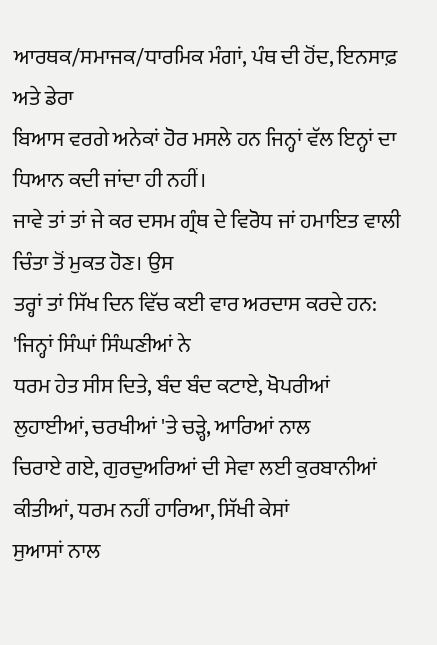ਆਰਥਕ/ਸਮਾਜਕ/ਧਾਰਮਿਕ ਮੰਗਾਂ, ਪੰਥ ਦੀ ਹੋਂਦ, ਇਨਸਾਫ਼ ਅਤੇ ਡੇਰਾ
ਬਿਆਸ ਵਰਗੇ ਅਨੇਕਾਂ ਹੋਰ ਮਸਲੇ ਹਨ ਜਿਨ੍ਹਾਂ ਵੱਲ ਇਨ੍ਹਾਂ ਦਾ ਧਿਆਨ ਕਦੀ ਜਾਂਦਾ ਹੀ ਨਹੀਂ।
ਜਾਵੇ ਤਾਂ ਤਾਂ ਜੇ ਕਰ ਦਸਮ ਗ੍ਰੰਥ ਦੇ ਵਿਰੋਧ ਜਾਂ ਹਮਾਇਤ ਵਾਲੀ ਚਿੰਤਾ ਤੋਂ ਮੁਕਤ ਹੋਣ। ਉਸ
ਤਰ੍ਹਾਂ ਤਾਂ ਸਿੱਖ ਦਿਨ ਵਿੱਚ ਕਈ ਵਾਰ ਅਰਦਾਸ ਕਰਦੇ ਹਨ: 'ਜਿਨ੍ਹਾਂ ਸਿੰਘਾਂ ਸਿੰਘਣੀਆਂ ਨੇ
ਧਰਮ ਹੇਤ ਸੀਸ ਦਿਤੇ, ਬੰਦ ਬੰਦ ਕਟਾਏ, ਖੋਪਰੀਆਂ ਲੁਹਾਈਆਂ, ਚਰਖੀਆਂ 'ਤੇ ਚੜ੍ਹੇ, ਆਰਿਆਂ ਨਾਲ
ਚਿਰਾਏ ਗਏ, ਗੁਰਦੁਅਰਿਆਂ ਦੀ ਸੇਵਾ ਲਈ ਕੁਰਬਾਨੀਆਂ ਕੀਤੀਆਂ, ਧਰਮ ਨਹੀਂ ਹਾਰਿਆ, ਸਿੱਖੀ ਕੇਸਾਂ
ਸੁਆਸਾਂ ਨਾਲ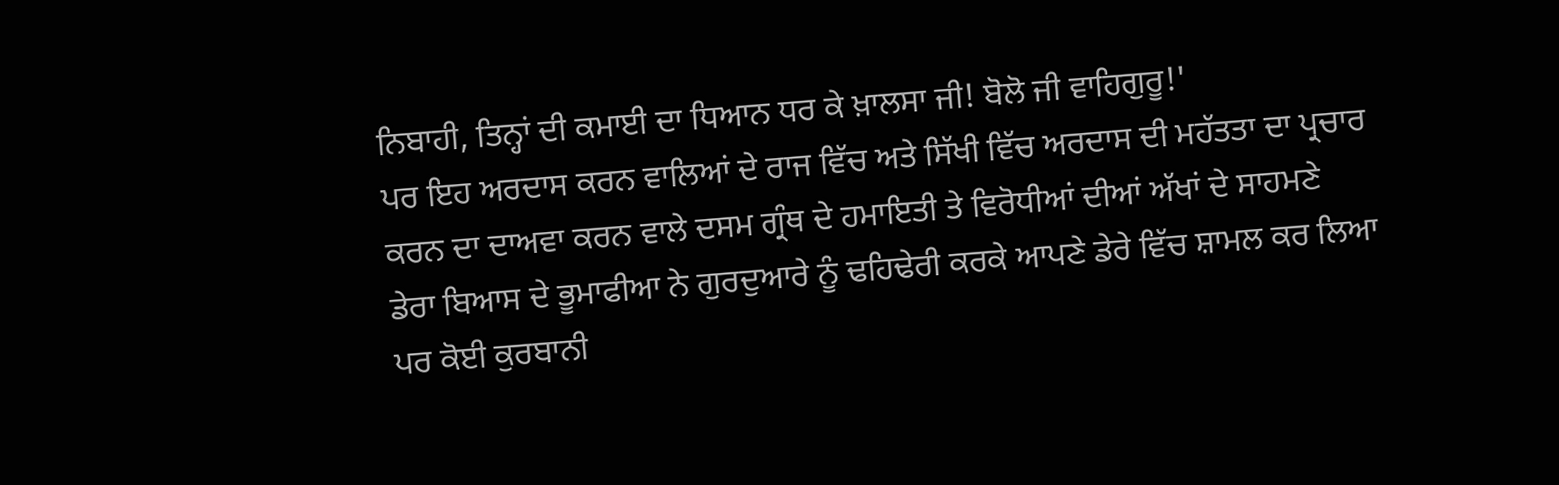ਨਿਬਾਹੀ, ਤਿਨ੍ਹਾਂ ਦੀ ਕਮਾਈ ਦਾ ਧਿਆਨ ਧਰ ਕੇ ਖ਼ਾਲਸਾ ਜੀ! ਬੋਲੋ ਜੀ ਵਾਹਿਗੁਰੂ!'
ਪਰ ਇਹ ਅਰਦਾਸ ਕਰਨ ਵਾਲਿਆਂ ਦੇ ਰਾਜ ਵਿੱਚ ਅਤੇ ਸਿੱਖੀ ਵਿੱਚ ਅਰਦਾਸ ਦੀ ਮਹੱਤਤਾ ਦਾ ਪ੍ਰਚਾਰ
ਕਰਨ ਦਾ ਦਾਅਵਾ ਕਰਨ ਵਾਲੇ ਦਸਮ ਗ੍ਰੰਥ ਦੇ ਹਮਾਇਤੀ ਤੇ ਵਿਰੋਧੀਆਂ ਦੀਆਂ ਅੱਖਾਂ ਦੇ ਸਾਹਮਣੇ
ਡੇਰਾ ਬਿਆਸ ਦੇ ਭੂਮਾਫੀਆ ਨੇ ਗੁਰਦੁਆਰੇ ਨੂੰ ਢਹਿਢੇਰੀ ਕਰਕੇ ਆਪਣੇ ਡੇਰੇ ਵਿੱਚ ਸ਼ਾਮਲ ਕਰ ਲਿਆ
ਪਰ ਕੋਈ ਕੁਰਬਾਨੀ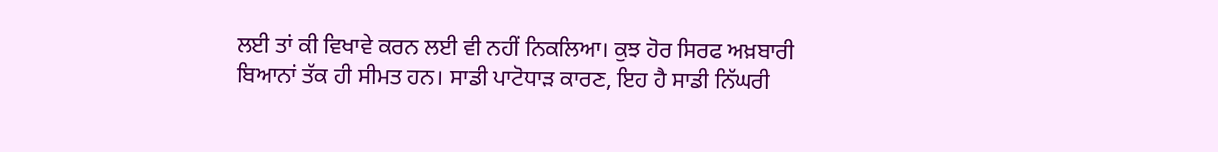ਲਈ ਤਾਂ ਕੀ ਵਿਖਾਵੇ ਕਰਨ ਲਈ ਵੀ ਨਹੀਂ ਨਿਕਲਿਆ। ਕੁਝ ਹੋਰ ਸਿਰਫ ਅਖ਼ਬਾਰੀ
ਬਿਆਨਾਂ ਤੱਕ ਹੀ ਸੀਮਤ ਹਨ। ਸਾਡੀ ਪਾਟੋਧਾੜ ਕਾਰਣ, ਇਹ ਹੈ ਸਾਡੀ ਨਿੱਘਰੀ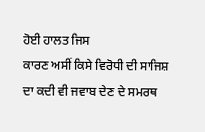ਹੋਈ ਹਾਲਤ ਜਿਸ
ਕਾਰਣ ਅਸੀਂ ਕਿਸੇ ਵਿਰੋਧੀ ਦੀ ਸਾਜਿਸ਼ ਦਾ ਕਦੀ ਵੀ ਜਵਾਬ ਦੇਣ ਦੇ ਸਮਰਥ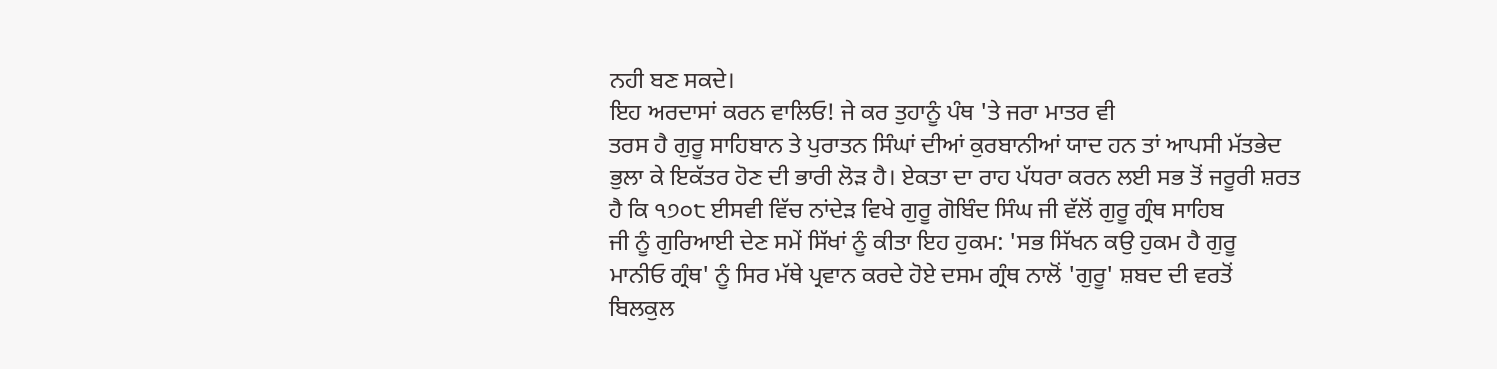ਨਹੀ ਬਣ ਸਕਦੇ।
ਇਹ ਅਰਦਾਸਾਂ ਕਰਨ ਵਾਲਿਓ! ਜੇ ਕਰ ਤੁਹਾਨੂੰ ਪੰਥ 'ਤੇ ਜਰਾ ਮਾਤਰ ਵੀ
ਤਰਸ ਹੈ ਗੁਰੂ ਸਾਹਿਬਾਨ ਤੇ ਪੁਰਾਤਨ ਸਿੰਘਾਂ ਦੀਆਂ ਕੁਰਬਾਨੀਆਂ ਯਾਦ ਹਨ ਤਾਂ ਆਪਸੀ ਮੱਤਭੇਦ
ਭੁਲਾ ਕੇ ਇਕੱਤਰ ਹੋਣ ਦੀ ਭਾਰੀ ਲੋੜ ਹੈ। ਏਕਤਾ ਦਾ ਰਾਹ ਪੱਧਰਾ ਕਰਨ ਲਈ ਸਭ ਤੋਂ ਜਰੂਰੀ ਸ਼ਰਤ
ਹੈ ਕਿ ੧੭੦੮ ਈਸਵੀ ਵਿੱਚ ਨਾਂਦੇੜ ਵਿਖੇ ਗੁਰੂ ਗੋਬਿੰਦ ਸਿੰਘ ਜੀ ਵੱਲੋਂ ਗੁਰੂ ਗ੍ਰੰਥ ਸਾਹਿਬ
ਜੀ ਨੂੰ ਗੁਰਿਆਈ ਦੇਣ ਸਮੇਂ ਸਿੱਖਾਂ ਨੂੰ ਕੀਤਾ ਇਹ ਹੁਕਮ: 'ਸਭ ਸਿੱਖਨ ਕਉ ਹੁਕਮ ਹੈ ਗੁਰੂ
ਮਾਨੀਓ ਗ੍ਰੰਥ' ਨੂੰ ਸਿਰ ਮੱਥੇ ਪ੍ਰਵਾਨ ਕਰਦੇ ਹੋਏ ਦਸਮ ਗ੍ਰੰਥ ਨਾਲੋਂ 'ਗੁਰੂ' ਸ਼ਬਦ ਦੀ ਵਰਤੋਂ
ਬਿਲਕੁਲ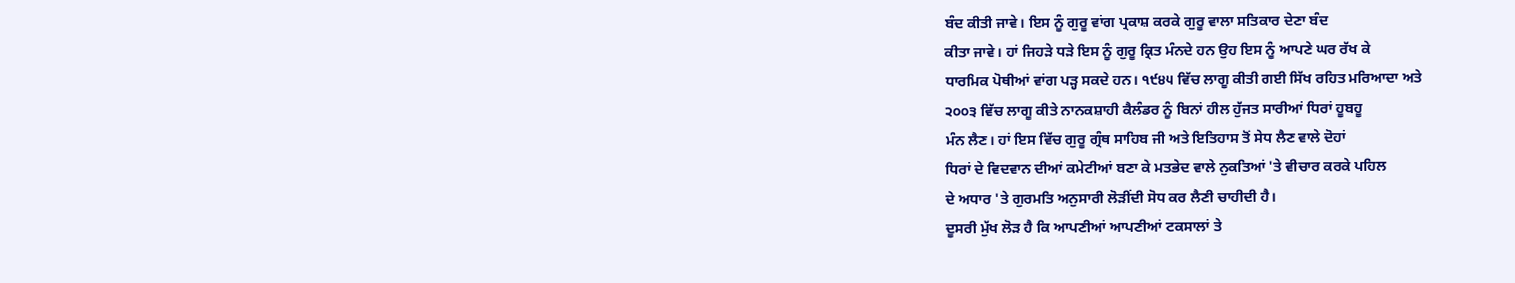ਬੰਦ ਕੀਤੀ ਜਾਵੇ। ਇਸ ਨੂੰ ਗੁਰੂ ਵਾਂਗ ਪ੍ਰਕਾਸ਼ ਕਰਕੇ ਗੁਰੂ ਵਾਲਾ ਸਤਿਕਾਰ ਦੇਣਾ ਬੰਦ
ਕੀਤਾ ਜਾਵੇ। ਹਾਂ ਜਿਹੜੇ ਧੜੇ ਇਸ ਨੂੰ ਗੁਰੂ ਕ੍ਰਿਤ ਮੰਨਦੇ ਹਨ ਉਹ ਇਸ ਨੂੰ ਆਪਣੇ ਘਰ ਰੱਖ ਕੇ
ਧਾਰਮਿਕ ਪੋਥੀਆਂ ਵਾਂਗ ਪੜ੍ਹ ਸਕਦੇ ਹਨ। ੧੯੪੫ ਵਿੱਚ ਲਾਗੂ ਕੀਤੀ ਗਈ ਸਿੱਖ ਰਹਿਤ ਮਰਿਆਦਾ ਅਤੇ
੨੦੦੩ ਵਿੱਚ ਲਾਗੂ ਕੀਤੇ ਨਾਨਕਸ਼ਾਹੀ ਕੈਲੰਡਰ ਨੂੰ ਬਿਨਾਂ ਹੀਲ ਹੁੱਜਤ ਸਾਰੀਆਂ ਧਿਰਾਂ ਹੂਬਹੂ
ਮੰਨ ਲੈਣ। ਹਾਂ ਇਸ ਵਿੱਚ ਗੁਰੂ ਗ੍ਰੰਥ ਸਾਹਿਬ ਜੀ ਅਤੇ ਇਤਿਹਾਸ ਤੋਂ ਸੇਧ ਲੈਣ ਵਾਲੇ ਦੋਹਾਂ
ਧਿਰਾਂ ਦੇ ਵਿਦਵਾਨ ਦੀਆਂ ਕਮੇਟੀਆਂ ਬਣਾ ਕੇ ਮਤਭੇਦ ਵਾਲੇ ਨੁਕਤਿਆਂ 'ਤੇ ਵੀਚਾਰ ਕਰਕੇ ਪਹਿਲ
ਦੇ ਅਧਾਰ 'ਤੇ ਗੁਰਮਤਿ ਅਨੁਸਾਰੀ ਲੋੜੀਂਦੀ ਸੋਧ ਕਰ ਲੈਣੀ ਚਾਹੀਦੀ ਹੈ।
ਦੂਸਰੀ ਮੁੱਖ ਲੋੜ ਹੈ ਕਿ ਆਪਣੀਆਂ ਆਪਣੀਆਂ ਟਕਸਾਲਾਂ ਤੇ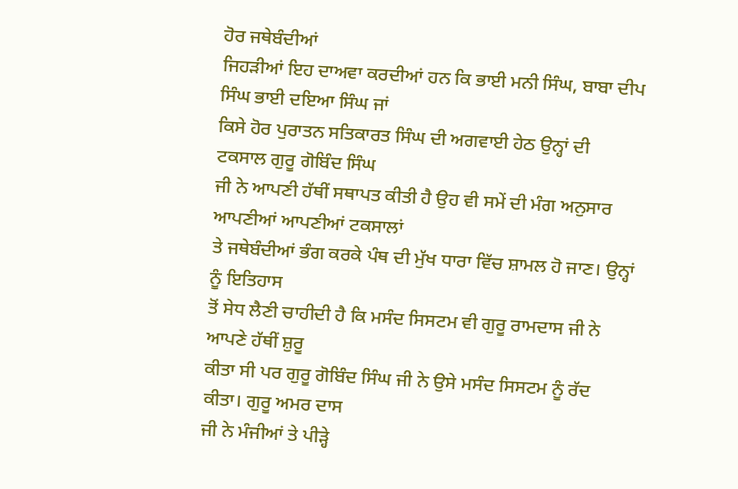ਹੋਰ ਜਥੇਬੰਦੀਆਂ
ਜਿਹੜੀਆਂ ਇਹ ਦਾਅਵਾ ਕਰਦੀਆਂ ਹਨ ਕਿ ਭਾਈ ਮਨੀ ਸਿੰਘ, ਬਾਬਾ ਦੀਪ ਸਿੰਘ ਭਾਈ ਦਇਆ ਸਿੰਘ ਜਾਂ
ਕਿਸੇ ਹੋਰ ਪੁਰਾਤਨ ਸਤਿਕਾਰਤ ਸਿੰਘ ਦੀ ਅਗਵਾਈ ਹੇਠ ਉਨ੍ਹਾਂ ਦੀ ਟਕਸਾਲ ਗੁਰੂ ਗੋਬਿੰਦ ਸਿੰਘ
ਜੀ ਨੇ ਆਪਣੀ ਹੱਥੀਂ ਸਥਾਪਤ ਕੀਤੀ ਹੈ ਉਹ ਵੀ ਸਮੇਂ ਦੀ ਮੰਗ ਅਨੁਸਾਰ ਆਪਣੀਆਂ ਆਪਣੀਆਂ ਟਕਸਾਲਾਂ
ਤੇ ਜਥੇਬੰਦੀਆਂ ਭੰਗ ਕਰਕੇ ਪੰਥ ਦੀ ਮੁੱਖ ਧਾਰਾ ਵਿੱਚ ਸ਼ਾਮਲ ਹੋ ਜਾਣ। ਉਨ੍ਹਾਂ ਨੂੰ ਇਤਿਹਾਸ
ਤੋਂ ਸੇਧ ਲੈਣੀ ਚਾਹੀਦੀ ਹੈ ਕਿ ਮਸੰਦ ਸਿਸਟਮ ਵੀ ਗੁਰੂ ਰਾਮਦਾਸ ਜੀ ਨੇ ਆਪਣੇ ਹੱਥੀਂ ਸ਼ੁਰੂ
ਕੀਤਾ ਸੀ ਪਰ ਗੁਰੂ ਗੋਬਿੰਦ ਸਿੰਘ ਜੀ ਨੇ ਉਸੇ ਮਸੰਦ ਸਿਸਟਮ ਨੂੰ ਰੱਦ ਕੀਤਾ। ਗੁਰੂ ਅਮਰ ਦਾਸ
ਜੀ ਨੇ ਮੰਜੀਆਂ ਤੇ ਪੀੜ੍ਹੇ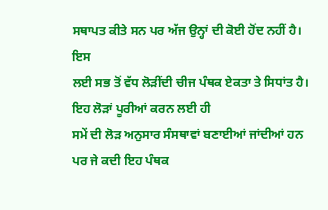ਸਥਾਪਤ ਕੀਤੇ ਸਨ ਪਰ ਅੱਜ ਉਨ੍ਹਾਂ ਦੀ ਕੋਈ ਹੋਂਦ ਨਹੀਂ ਹੈ। ਇਸ
ਲਈ ਸਭ ਤੋਂ ਵੱਧ ਲੋੜੀਂਦੀ ਚੀਜ ਪੰਥਕ ਏਕਤਾ ਤੇ ਸਿਧਾਂਤ ਹੈ। ਇਹ ਲੋੜਾਂ ਪੂਰੀਆਂ ਕਰਨ ਲਈ ਹੀ
ਸਮੇਂ ਦੀ ਲੋੜ ਅਨੁਸਾਰ ਸੰਸਥਾਵਾਂ ਬਣਾਈਆਂ ਜਾਂਦੀਆਂ ਹਨ ਪਰ ਜੇ ਕਦੀ ਇਹ ਪੰਥਕ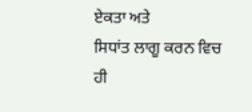ਏਕਤਾ ਅਤੇ
ਸਿਧਾਂਤ ਲਾਗੂ ਕਰਨ ਵਿਚ ਹੀ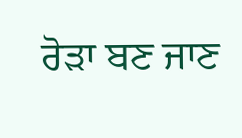ਰੋੜਾ ਬਣ ਜਾਣ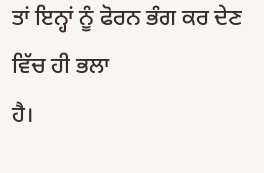ਤਾਂ ਇਨ੍ਹਾਂ ਨੂੰ ਫੋਰਨ ਭੰਗ ਕਰ ਦੇਣ ਵਿੱਚ ਹੀ ਭਲਾ
ਹੈ।